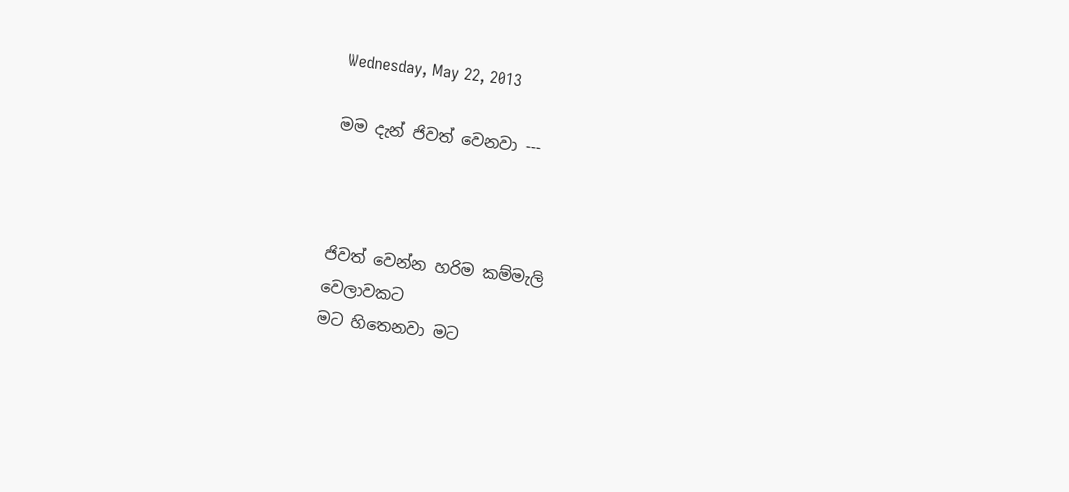Wednesday, May 22, 2013

මම දැන් ජිවත් වෙනවා ---



ජිවත් වෙන්න හරිම කම්මැලි
වෙලාවකට
මට හිතෙනවා මට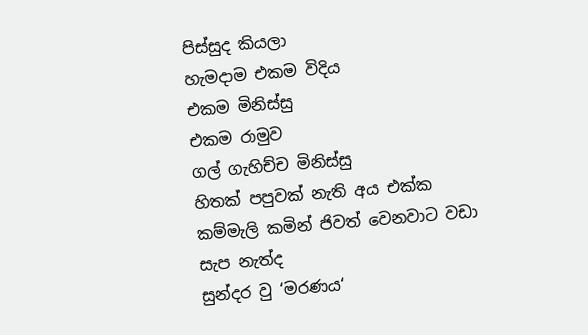පිස්සුද කියලා
හැමදාම එකම විදිය
එකම මිනිස්සු
එකම රාමුව
ගල් ගැහිච්ච මිනිස්සු
හිතක් පපුවක් නැති අය එක්ක
කම්මැලි කමින් ජිවත් වෙනවාට වඩා
සැප නැත්ද
සුන්දර වු ‘මරණය‘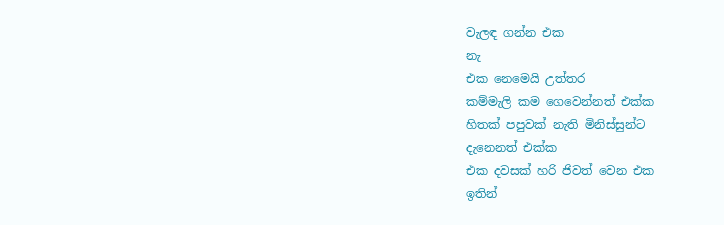වැලඳ ගන්න එක
නැ
එක නෙමෙයි උත්තර
කම්මැලි කම ගෙවෙන්නත් එක්ක
හිතක් පපුවක් නැති මිනිස්සුන්ට
දැනෙනත් එක්ක
එක දවසක් හරි ජිවත් වෙන එක
ඉතින්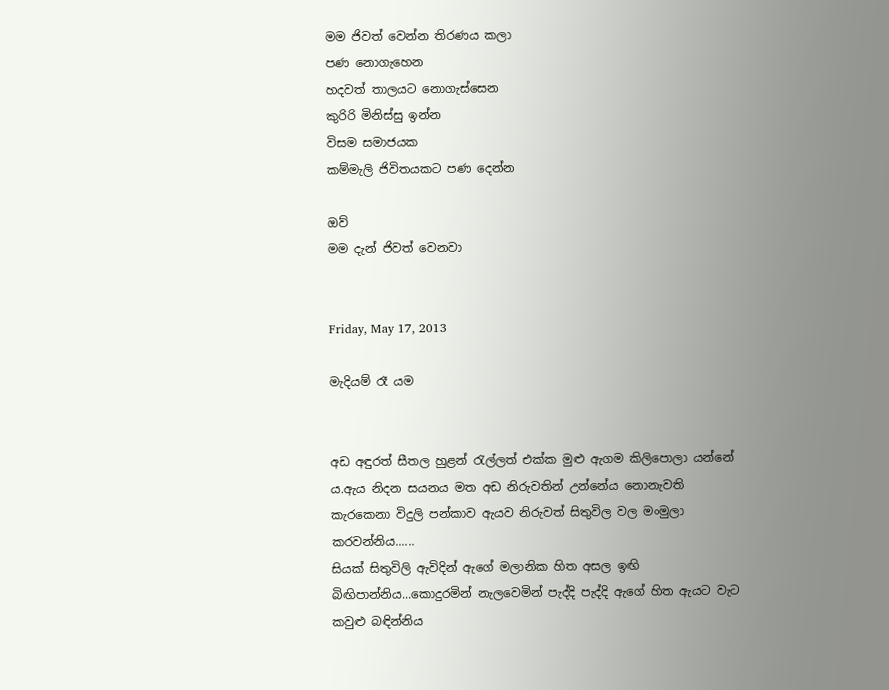මම ජිවත් වෙන්න තිරණය කලා
පණ නොගැහෙන
හදවත් තාලයට නොගැස්සෙන
කුරිරි මිනිස්සු ඉන්න
විසම සමාජයක
කම්මැලි ජිවිතයකට පණ දෙන්න

ඔව්
මම දැන් ජිවත් වෙනවා


Friday, May 17, 2013

මැදියම් රෑ යම


අඩ අඳුරත් සීතල හුළන් රැල්ලත් එක්ක මුළු ඇගම කිලිපොලා යන්නේ ය.ඇය නිදන සයනය මත අඩ නිරුවතින් උන්නේය නොනැවති කැරකෙනා විදුලි පන්කාව ඇයව නිරුවත් සිතුවිල වල මංමුලා කරවන්නිය......
සියක් සිතුවිලි ඇවිදින් ඇගේ මලානික හිත අසල ඉඟි බිඟිපාන්නිය...කොදුරමින් නැලවෙමින් පැද්දි පැද්දි ඇගේ හිත ඇයට වැට කවුළු බඳින්නිය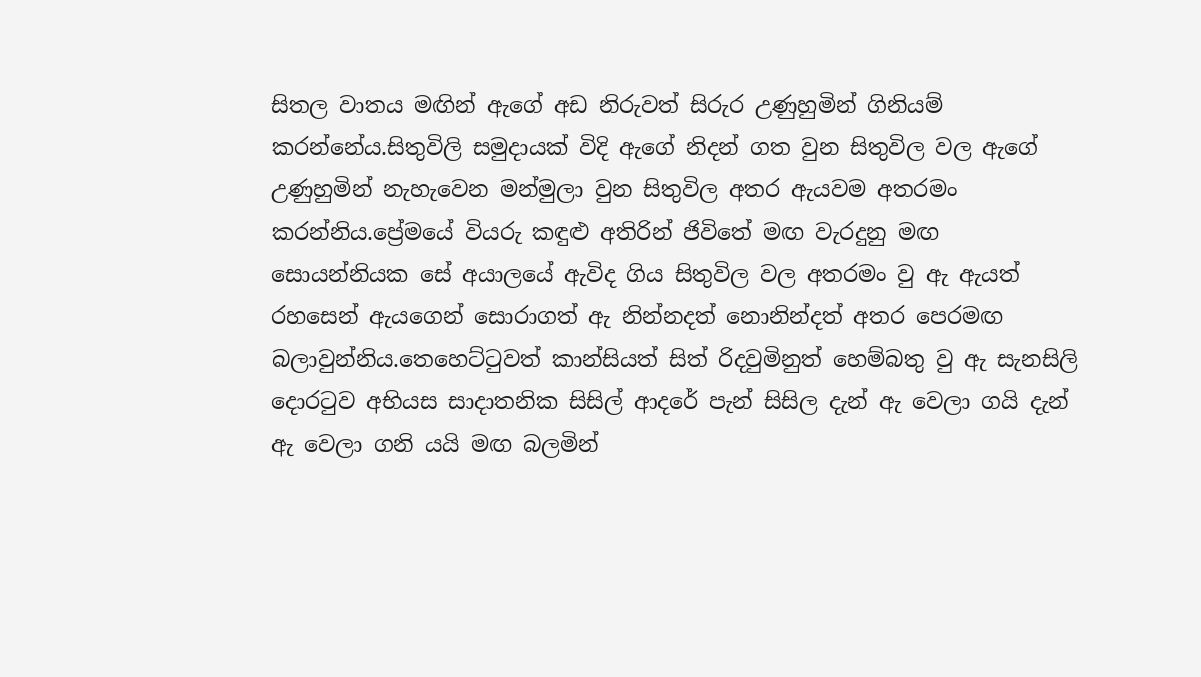සිතල වාතය මඟින් ඇගේ අඩ නිරුවත් සිරුර උණුහුමින් ගිනියම් කරන්නේය.සිතුවිලි සමුදායක් විදි ඇගේ නිදන් ගත වුන සිතුවිල වල ඇගේ උණුහුමින් නැහැවෙන මන්මුලා වුන සිතුවිල අතර ඇයවම අතරමං කරන්නිය.ප්‍රේමයේ වියරු කඳුළු අතිරින් ජිවිතේ මඟ වැරදුනු මඟ සොයන්නියක සේ අයාලයේ ඇවිද ගිය සිතුවිල වල අතරමං වු ඇ ඇයත් රහසෙන් ඇයගෙන් සොරාගත් ඇ නින්නදත් නොනින්දත් අතර පෙරමඟ බලාවුන්නිය.තෙහෙට්ටුවත් කාන්සියත් සිත් රිදවුමිනුත් හෙම්බතු වු ඇ සැනසිලි දොරටුව අභියස සාදාතනික සිසිල් ආදරේ පැන් සිසිල දැන් ඇ වෙලා ගයි දැන් ඇ වෙලා ගනි යයි මඟ බලමින්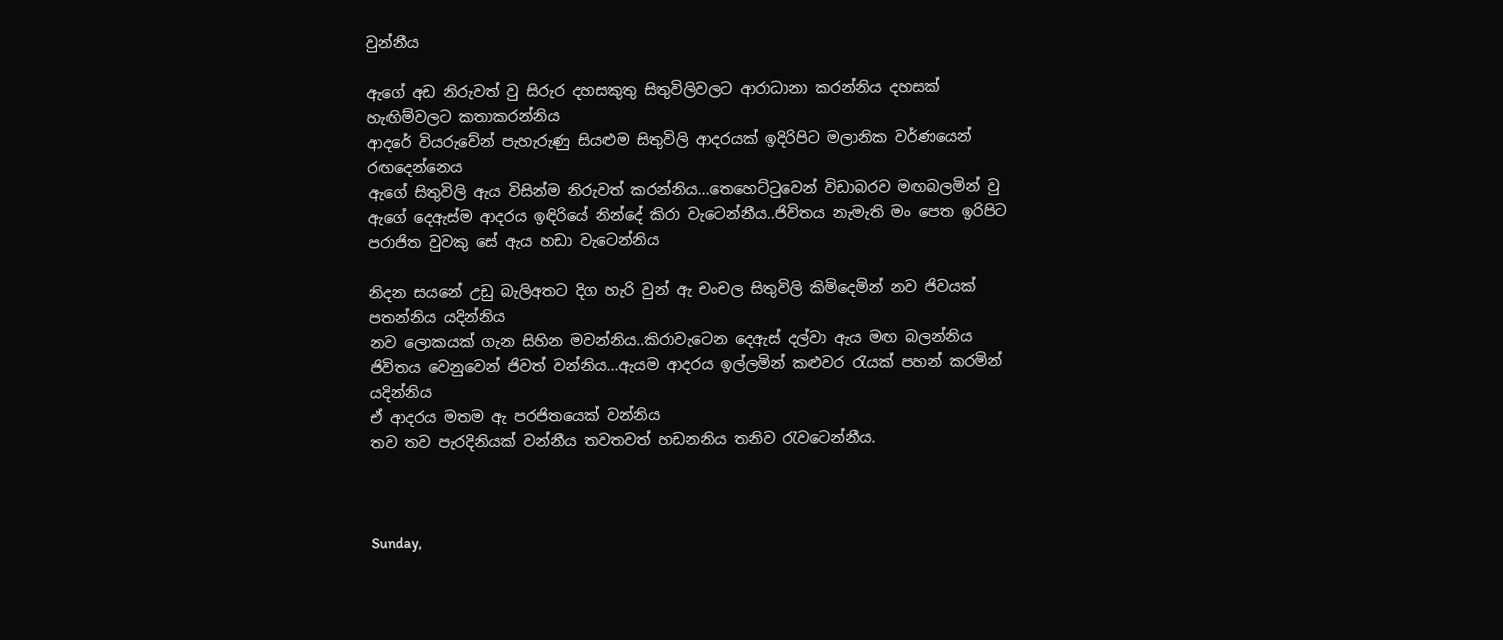වුන්නීය

ඇගේ අඩ නිරුවත් වු සිරුර දහසකුතු සිතුවිලිවලට ආරාධානා කරන්නිය දහසක් හැඟිම්වලට කතාකරන්නිය
ආදරේ වියරුවේන් පැහැරුණු සියළුම සිතුවිලි ආදරයක් ඉදිරිපිට මලානික වර්ණයෙන් රඟදෙන්නෙය
ඇගේ සිතුවිලි ඇය විසින්ම නිරුවත් කරන්නිය...තෙහෙට්ටුවෙන් විඩාබරව මඟබලමින් වු ඇගේ දෙඇස්ම ආදරය ඉඳිරියේ නින්දේ කිරා වැටෙන්නීය..ජිවිතය නැමැති මං පෙත ඉරිපිට පරාජිත වුවකු සේ ඇය හඩා වැටෙන්නිය

නිදන සයනේ උඩු බැලිඅතට දිග හැරි වුන් ඇ චංචල සිතුවිලි කිමිදෙමින් නව ජිවයක් පතන්නිය යදින්නිය
නව ලොකයක් ගැන සිහින මවන්නිය..කිරාවැටෙන දෙඇස් දල්වා ඇය මඟ බලන්නිය
ජිවිතය වෙනුවෙන් ජිවත් වන්නිය...ඇයම ආදරය ඉල්ලමින් කළුවර රැයක් පහන් කරමින් යදින්නිය
ඒ ආදරය මතම ඇ පරජිතයෙක් වන්නිය
තව තව පැරදිනියක් වන්නීය තවතවත් හඩනනිය තනිව රැවටෙන්නීය.



Sunday,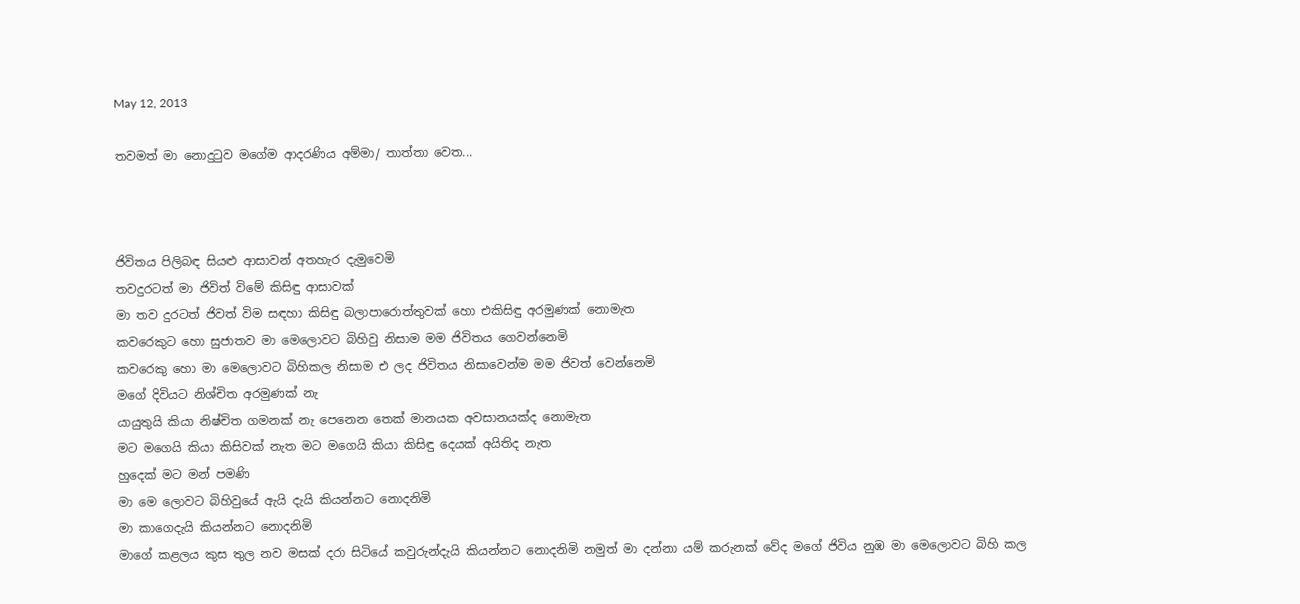May 12, 2013

තවමත් මා නොදුටුව මගේම ආදරණිය අම්මා/ තාත්තා වෙත...



ජිවිතය පිලිබඳ සියළු ආසාවන් අතහැර දැමුවෙමි
තවදුරටත් මා ජිවිත් විමේ කිසිඳු ආසාවක්
මා තව දුරටත් ජිවත් විම සඳහා කිසිඳු බලාපාරොත්තුවක් හො එකිසිඳු අරමුණක් නොමැත
කවරෙකුට හො සුජාතව මා මෙලොවට බිහිවු නිසාම මම ජිවිතය ගෙවන්නෙමි
කවරෙකු හො මා මෙලොවට බිහිකල නිසාම එ ලද ජිවිතය නිසාවෙන්ම මම ජිවත් වෙන්නෙමි
මගේ දිවියට නිශ්චිත අරමුණක් නැ
යායුතුයි කියා නිෂ්චිත ගමනක් නැ පෙනෙන තෙක් මානයක අවසානයක්ද නොමැත
මට මගෙයි කියා කිසිවක් නැත මට මගෙයි කියා කිසිඳු දෙයක් අයිතිද නැත
හුදෙක් මට මන් පමණි
මා මෙ ලොවට බිහිවුයේ ඇයි දැයි කියන්නට නොදනිමි
මා කාගෙදැයි කියන්නට නොදනිමි
මාගේ කළලය කුස තුල නව මසක් දරා සිටියේ කවුරුන්දැයි කියන්නට නොදනිමි නමුත් මා දන්නා යම් කරුනක් වේද මගේ ජිවිය නුඹ මා මෙලොවට බිහි කල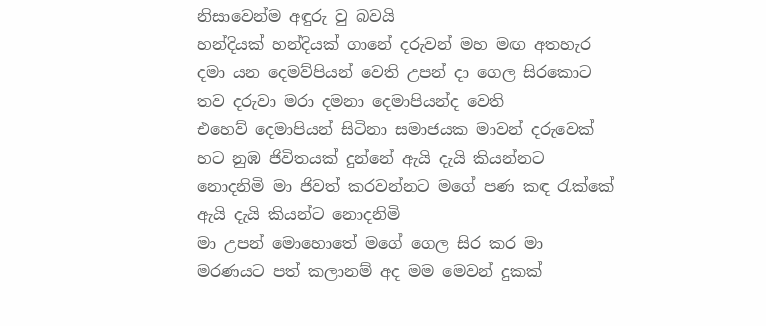නිසාවෙන්ම අඳුරු වු බවයි
හන්දියක් හන්දියක් ගානේ දරුවන් මහ මඟ අතහැර දමා යන දෙමව්පියන් වෙති උපන් දා ගෙල සිරකොට තව දරුවා මරා දමනා දෙමාපියන්ද වෙති
එහෙව් දෙමාපියන් සිටිනා සමාජයක මාවන් දරුවෙක් හට නුඹ ජිවිතයක් දුන්නේ ඇයි දැයි කියන්නට නොදනිමි මා ජිවත් කරවන්නට මගේ පණ කඳ රැක්කේ ඇයි දැයි කියන්ට නොදනිමි
මා උපන් මොහොතේ මගේ ගෙල සිර කර මා මරණයට පත් කලානම් අද මම මෙවන් දුකක්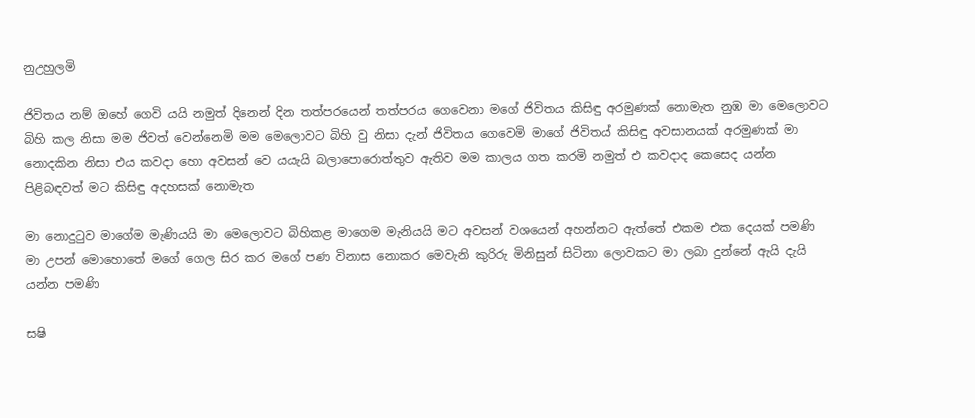නුඋහුලමි

ජිවිතය නම් ඔහේ ගෙවි යයි නමුත් දිනෙන් දින තත්පරයෙන් තත්පරය ගෙවෙනා මගේ ජිවිතය කිසිඳු අරමුණක් නොමැත නුඹ මා මෙලොවට බිහි කල නිසා මම ජිවත් වෙන්නෙමි මම මෙලොවට බිහි වු නිසා දැන් ජිවිතය ගෙවෙමි මාගේ ජිවිතය් කිසිඳු අවසානයක් අරමුණක් මා නොදකින නිසා එය කවදා හො අවසන් වෙ යයැයි බලාපොරොත්තුව ඇතිව මම කාලය ගත කරමි නමුත් එ කවදාද කෙසෙද යන්න පිළිබඳවත් මට කිසිඳු අදහසක් නොමැත

මා නොදුටුව මාගේම මැණියයි මා මෙලොවට බිහිකළ මාගෙම මැනියයි මට අවසන් වශයෙන් අහන්නට ඇත්තේ එකම එක දෙයක් පමණි මා උපන් මොහොතේ මගේ ගෙල සිර කර මගේ පණ විනාස නොකර මෙවැනි කුරිරු මිනිසුන් සිටිනා ලොවකට මා ලබා දුන්නේ ඇයි දැයි යන්න පමණි

සෂි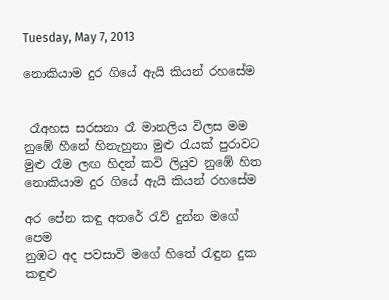Tuesday, May 7, 2013

නොකියාම දුර ගියේ ඇයි කියන් රහසේම


 රෑඅහස සරසනා රෑ මානලිය විලස මම
නුඹේ හීනේ හිනැහුනා මුළු රැයක් පුරාවට
මුළු රෑම ලඟ හිදන් කවි ලියුව නුඹේ හිත
නොකියාම දුර ගියේ ඇයි කියන් රහසේම

අර පේන කඳු අතරේ රැව් දුන්න මගේ පෙම
නුඹට අද පවසාවි මගේ හිතේ රැඳුන දුක
කඳුළු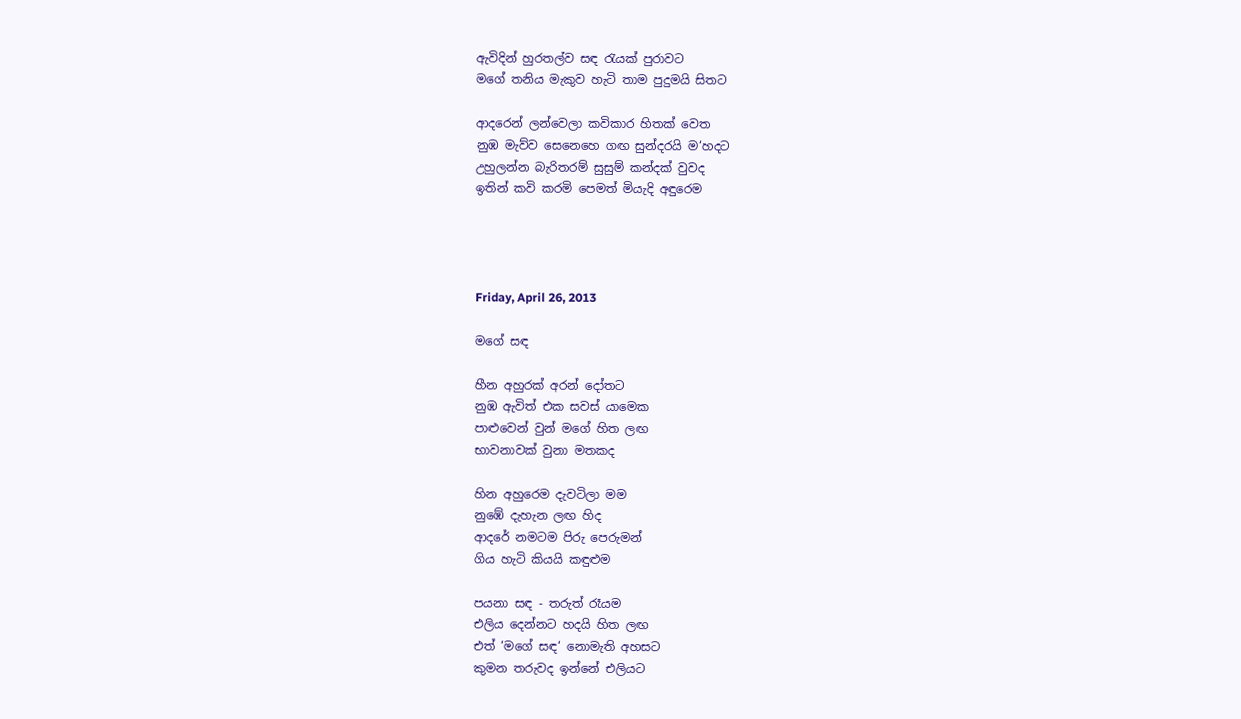ඇවිදින් හුරතල්ව සඳ රැයක් පුරාවට
මගේ තනිය මැකුව හැටි තාම පුදුමයි සිතට

ආදරෙන් ලන්වෙලා කවිකාර හිතක් වෙත
නුඹ මැව්ව සෙනෙහෙ ගඟ සුන්දරයි ම‘හදට
උහුලන්න බැරිතරම් සුසුම් කන්දක් වුවද
ඉතින් කවි කරමි පෙමත් මියැදි අඳුරෙම




Friday, April 26, 2013

මගේ සඳ

හීන අහුරක් අරන් දෝතට
නුඹ ඇවිත් එක සවස් යාමෙක
පාළුවෙන් වුන් මගේ හිත ලඟ
භාවනාවක් වුනා මතකද

හින අහුරෙම දැවටිලා මම
නුඹේ දැහැන ලඟ හිද
ආදරේ නමටම පිරු පෙරුමන්
ගිය හැටි කියයි කඳුළුම

පයනා සඳ - තරුත් රෑයම
එලිය දෙන්නට හදයි හිත ලඟ
එත් ‘මගේ සඳ‘ නොමැති අහසට
කුමන තරුවද ඉන්නේ එලියට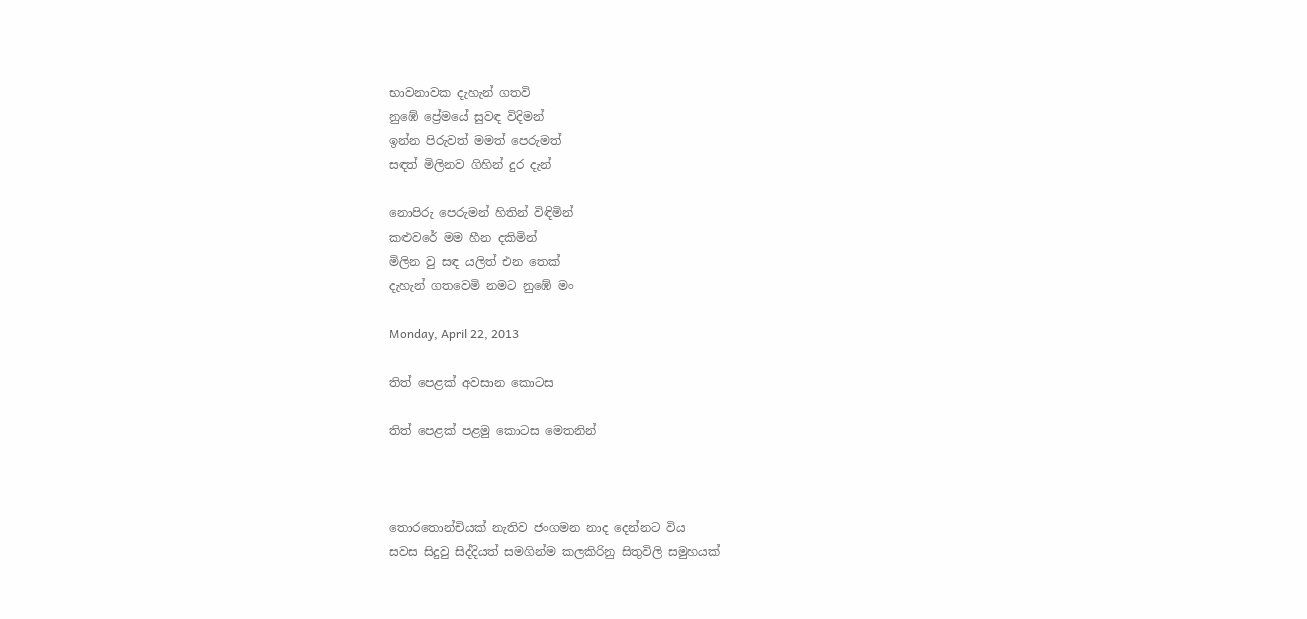භාවනාවක දැහැන් ගතවි
නුඹේ ප්‍රේමයේ සුවඳ විදිමන්
ඉන්න පිරුවත් මමත් පෙරුමත්
සඳත් මිලිනව ගිහින් දුර දැන්

නොපිරු පෙරුමන් හිතින් විඳිමින්
කළුවරේ මම හීන දකිමින්
මිලින වු සඳ යලිත් එන තෙක්
දැහැන් ගතවෙමි නමට නුඹේ මං

Monday, April 22, 2013

තිත් පෙළක් අවසාන කොටස

තිත් පෙළක් පළමු කොටස මෙතනින්



තොරතොන්චියක් නැතිව ජංගමන නාද දෙන්නට විය
සවස සිදුවු සිද්දියත් සමගින්ම කලකිරිනු සිතුවිලි සමුහයක්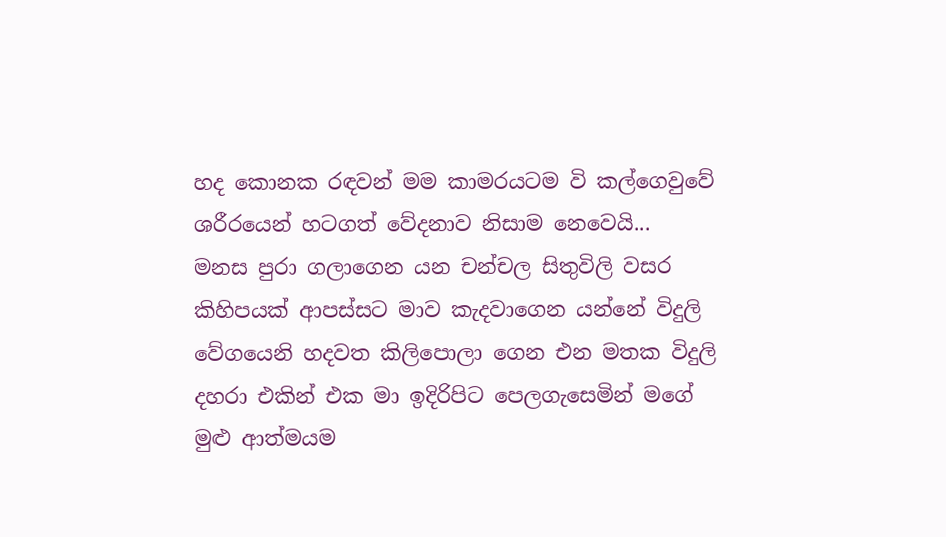හද කොනක රඳවන් මම කාමරයටම වි කල්ගෙවුවේ ශරීරයෙන් හටගත් වේදනාව නිසාම නෙවෙයි...
මනස පුරා ගලාගෙන යන චන්චල සිතුවිලි වසර කිහිපයක් ආපස්සට මාව කැදවාගෙන යන්නේ විදුලි වේගයෙනි හදවත කිලිපොලා ගෙන එන මතක විදුලි දහරා එකින් එක මා ඉදිරිපිට පෙලගැසෙමින් මගේ මුළු ආත්මයම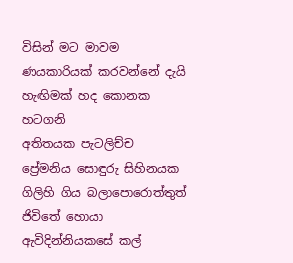විසින් මට මාවම ණයකාරියක් කරවන්නේ දැයි හැඟිමක් හද කොනක හටගනි
අතිතයක පැටලිච්ච ප්‍රේමනිය සොඳුරු සිහිනයක ගිලිහි ගිය බලාපොරොත්තුත් ජිවිතේ හොයා ඇවිදින්නියකසේ කල්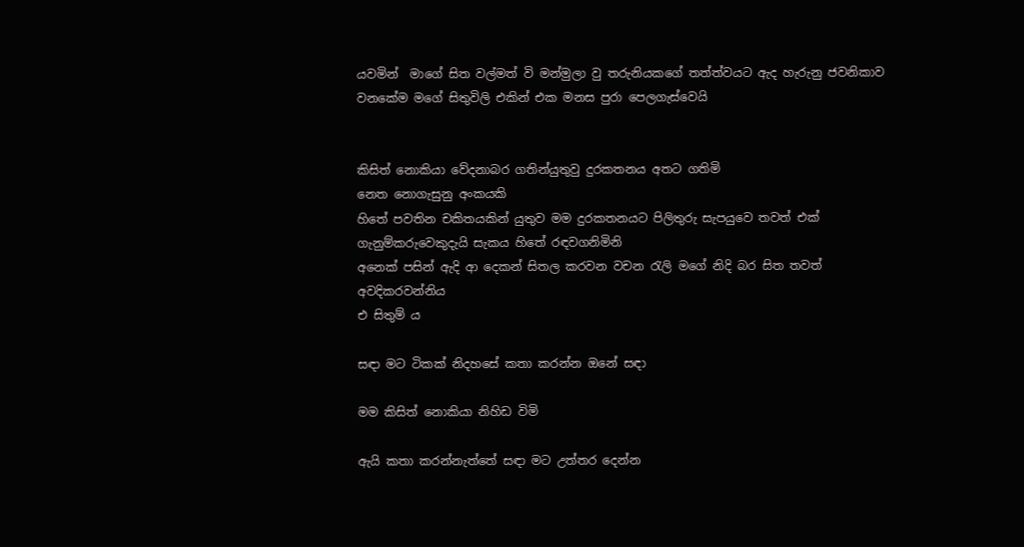යවමින්  මාගේ සිත වල්මත් වි මන්මුලා වු තරුනියකගේ තත්ත්වයට ඇද හැරුනු ජවනිකාව වනකේම මගේ සිතුවිලි එකින් එක මනස පුරා පෙලගැස්වෙයි


කිසිත් නොකියා වේදනාබර ගතින්යුතුවු දුරකතනය අතට ගතිමි
නෙත නොගැසුනු අංකයකි
හිතේ පවතින චකිතයකින් යුතුව මම දුරකතනයට පිලිතුරු සැපයුවෙ තවත් එක් ගැනුම්කරුවෙකුදැයි සැකය හිතේ රඳවගනිමිනි
අනෙක් පසින් ඇදි ආ දෙකන් සිතල කරවන වචන රැලි මගේ නිදි බර සිත තවත් අවදිකරවන්නිය
එ සිතුම් ය

සඳා මට ටිකක් නිදහසේ කතා කරන්න ඔනේ සඳා

මම කිසිත් නොකියා නිහිඩ විමි

ඇයි කතා කරන්නැත්තේ සඳා මට උත්තර දෙන්න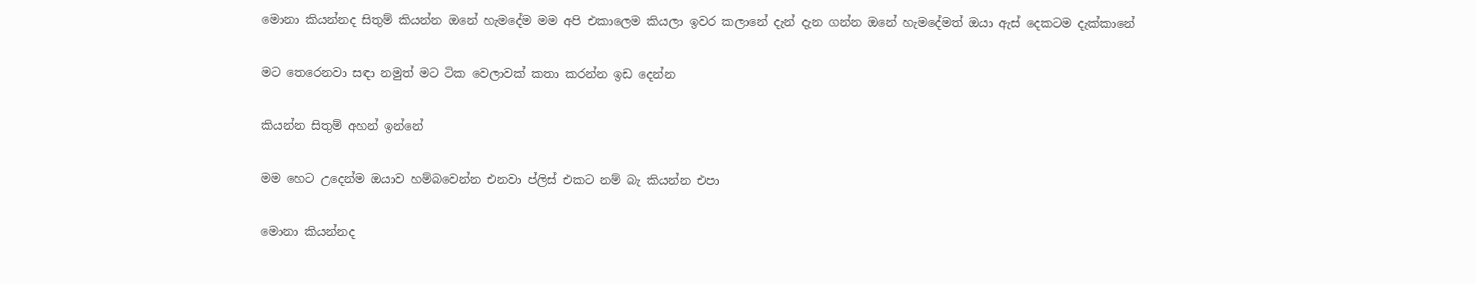මොනා කියන්නද සිතුම් කියන්න ඔනේ හැමදේම මම අපි එකාලෙම කියලා ඉවර කලානේ දැන් දැන ගන්න ඔනේ හැමදේමත් ඔයා ඇස් දෙකටම දැක්කානේ

මට තෙරෙනවා සඳා නමුත් මට ටික වෙලාවක් කතා කරන්න ඉඩ දෙන්න

කියන්න සිතුම් අහන් ඉන්නේ

මම හෙට උදෙන්ම ඔයාව හම්බවෙන්න එනවා ප්ලිස් එකට නම් බැ කියන්න එපා

මොනා කියන්නද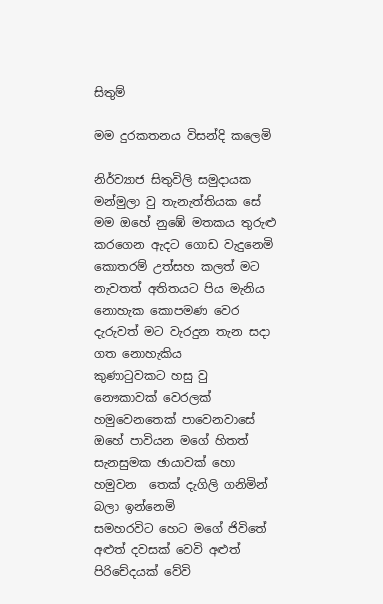සිතුම්

මම දුරකතනය විසන්දි කලෙමි

නිර්ව්‍යාජ සිතුවිලි සමුදායක මන්මුලා වු තැනැත්තියක සේ මම ඔහේ නුඹේ මතකය තුරුළු කරගෙන ඇදට ගොඩ වැදුනෙමි
කොතරම් උත්සහ කලත් මට නැවතත් අතිතයට පිය මැනිය නොහැක කොපමණ වෙර දැරුවත් මට වැරදුන තැන සදා ගත නොහැකිය
කුණාටුවකට හසු වු නෞකාවක් වෙරලක් හමුවෙනතෙක් පාවෙනවාසේ  ඔහේ පාවියන මගේ හිතත්  සැනසුමක ඡායාවක් හො හමුවන  තෙක් දැගිලි ගනිමින් බලා ඉන්නෙමි
සමහරවිට හෙට මගේ ජිවිතේ අළුත් දවසක් වෙවි අළුත් පිරිචේදයක් වේවි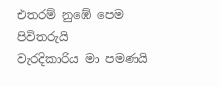එතරම් නුඹේ පෙම පිවිතරුයි
වැරදිකාරිය මා පමණයි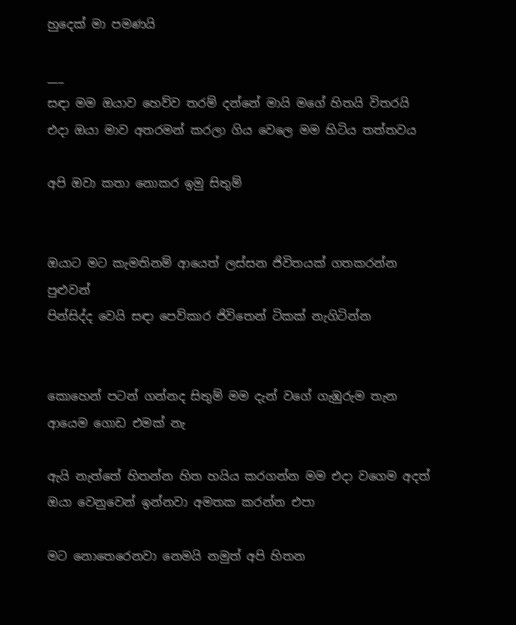හුදෙක් මා පමණයි

___
සඳා මම ඔයාව හෙව්ව තරම් දන්නේ මායි මගේ හිතයි විතරයි එදා ඔයා මාව අතරමන් කරලා ගිය වෙලෙ මම හිටිය තත්තවය

අපි ඔවා කතා නොකර ඉමු සිතුම්


ඔයාට මට කැමතිනම් ආයෙත් ලස්සන ජිවිතයක් ගතකරන්න පුළුවන්
පින්සිද්ද වෙයි සඳා පෙව්කාර ජිවිතෙන් ටිකක් නැගිටින්න


කොහෙන් පටන් ගන්නද සිතුම් මම දැන් වගේ ගැඹුරුම තැන ආයෙම ගොඩ එමක් නැ

ඇයි නැත්තේ හිතන්න හිත හයිය කරගන්න මම එදා වගෙම අදත් ඔයා වෙනුවෙන් ඉන්නවා අමතක කරන්න එපා

මට නොතෙරෙනවා නෙමයි නමුත් අපි හිතන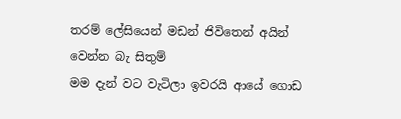තරම් ලේසියෙන් මඩන් ජිවිතෙන් අයින් වෙන්න බැ සිතුම්
මම දැන් වට වැටිලා ඉවරයි ආයේ ගොඩ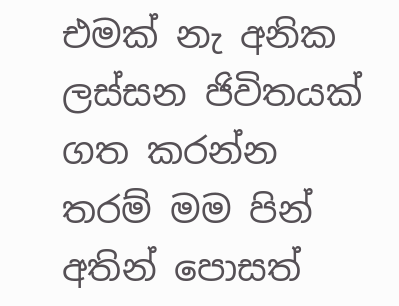එමක් නැ අනික ලස්සන ජිවිතයක් ගත කරන්න තරම් මම පින් අතින් පොසත්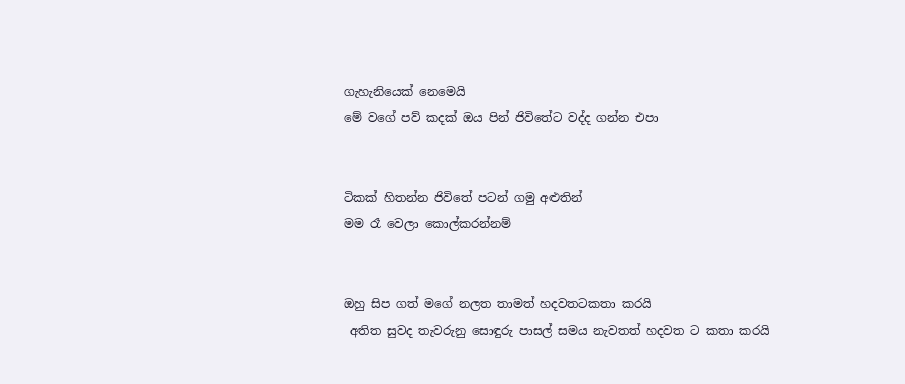ගැහැනියෙක් නෙමෙයි
මේ වගේ පව් කදක් ඔය පින් ජිවිතේට වද්ද ගන්න එපා


ටිකක් හිතන්න ජිවිතේ පටන් ගමු අළුතින්
මම රෑ වෙලා කොල්කරන්නම්


ඔහු සිප ගත් මගේ නලත තාමත් හදවතටකතා කරයි
 අතිත සුවද තැවරුනු සොඳුරු පාසල් සමය නැවතත් හදවත ට කතා කරයි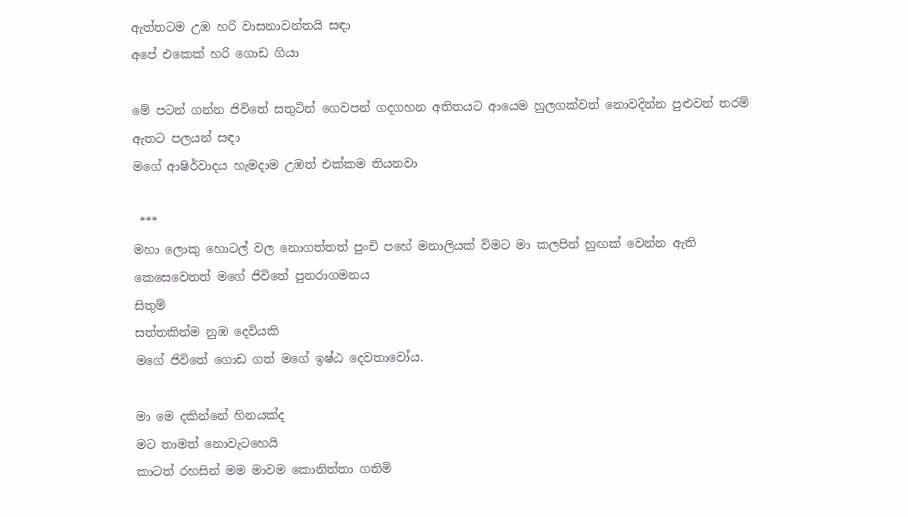ඇත්තටම උඹ හරි වාසනාවන්තයි සඳා
අපේ එකෙක් හරි ගොඩ ගියා

මේ පටන් ගන්න ජිවිතේ සතුටින් ගෙවපන් ගදගහන අතිතයට ආයෙම හුලගක්වත් නොවදින්න පුළුවන් තරම් ඇතට පලයන් සඳා
මගේ ආෂිර්වාදය හැමදාම උඹත් එක්කම තියනවා

 ***
මහා ලොකු හොටල් වල නොගත්තත් පුංචි පහේ මනාලියක් විමට මා කලපින් හුඟක් වෙන්න ඇති
කෙසෙවෙතත් මගේ ජිවිතේ පුනරාගමනය
සිතුම්
සත්තකින්ම නුඹ දෙවියකි
මගේ ජිවිතේ ගොඩ ගත් මගේ ඉෂ්ඨ දෙවතාවෝය.

මා මෙ දකින්නේ හිනයක්ද
මට තාමත් නොවැටහෙයි
කාටත් රහසින් මම මාවම කොනිත්තා ගතිමි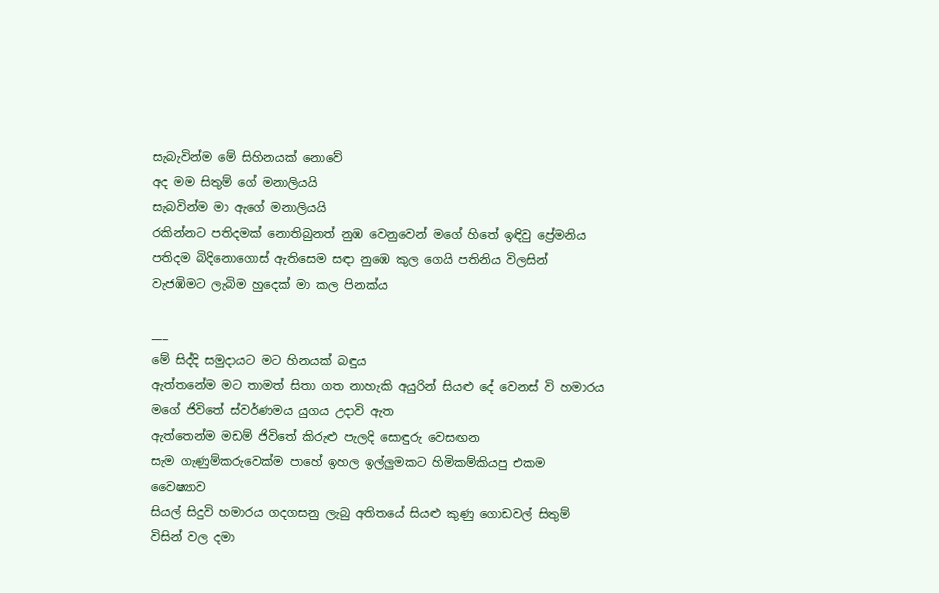සැබැවින්ම මේ සිහිනයක් නොවේ
අද මම සිතුම් ගේ මනාලියයි
සැබවින්ම මා ඇගේ මනාලියයි
රකින්නට පතිදමක් නොතිබුනත් නුඹ වෙනුවෙන් මගේ හිතේ ඉඳිවු ප්‍රේමනිය පතිදම බිදිනොගොස් ඇතිසෙම සඳා නුඹෙ කුල ගෙයි පතිනිය විලසින් වැජඹිමට ලැබිම හුදෙක් මා කල පිනක්ය

___
මේ සිද්දි සමුදායට මට හිනයක් බඳුය
ඇත්තනේම මට තාමත් සිතා ගත නාහැකි අයුරින් සියළු දේ වෙනස් වි හමාරය
මගේ ජිවිතේ ස්වර්ණමය යුගය උදාවි ඇත
ඇත්තෙන්ම මඩම් ජිවිතේ කිරුළු පැලදි සොඳුරු වෙසඟන
සැම ගැණුම්කරුවෙක්ම පාහේ ඉහල ඉල්ලුමකට හිමිකම්කියපු එකම වෛෂ්‍යාව
සියල් සිදුවි හමාරය ගදගසනු ලැබු අතිතයේ සියළු කුණු ගොඩවල් සිතුම් විසින් වල දමා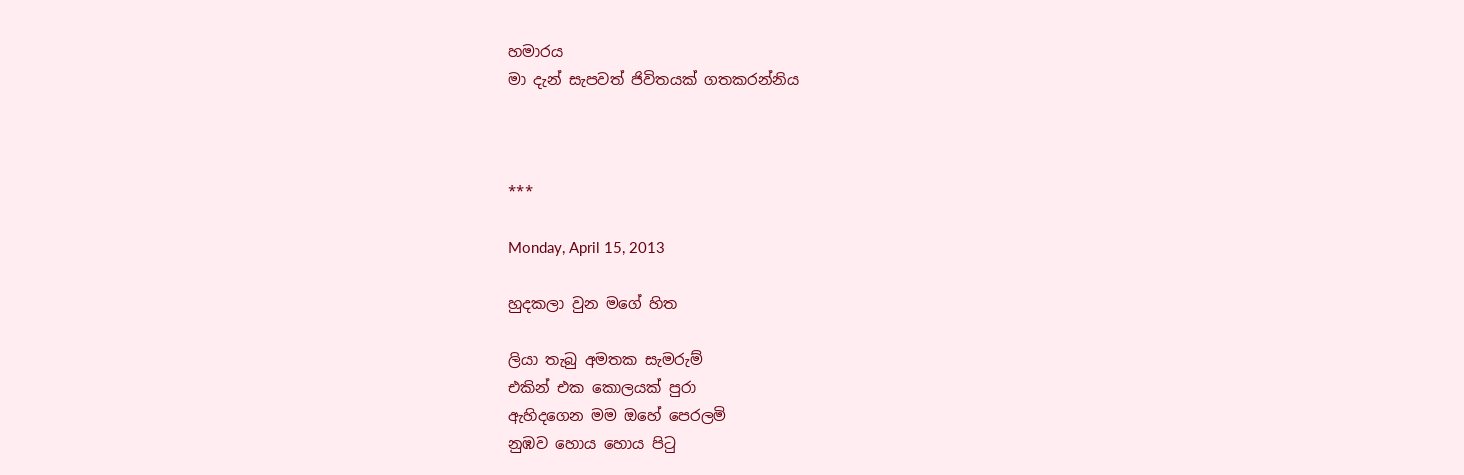හමාරය
මා දැන් සැපවත් ජිවිතයක් ගතකරන්නිය



***

Monday, April 15, 2013

හුදකලා වුන මගේ හිත

ලියා තැබු අමතක සැමරුම්
එකින් එක කොලයක් පුරා
ඇහිදගෙන මම ඔහේ පෙරලමි
නුඹව හොය හොය පිටු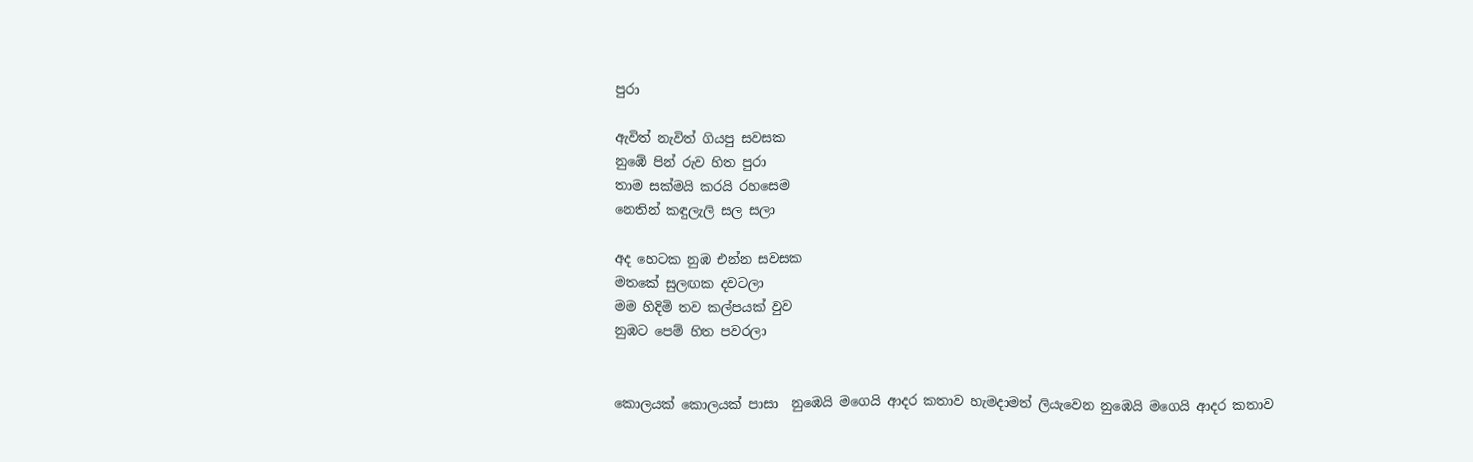පුරා

ඇවිත් නැවිත් ගියපු සවසක
නුඹේ පින් රුව හිත පුරා
තාම සක්මයි කරයි රහසෙම
නෙතින් කඳුලැලි සල සලා

අද හෙටක නුඹ එන්න සවසක
මතකේ සුලඟක දවටලා
මම හිදිමි තව කල්පයක් වුව
නුඹට පෙම් හිත පවරලා


කොලයක් කොලයක් පාසා  නුඹෙයි මගෙයි ආදර කතාව හැමදාමත් ලියැවෙන නුඹෙයි මගෙයි ආදර කතාව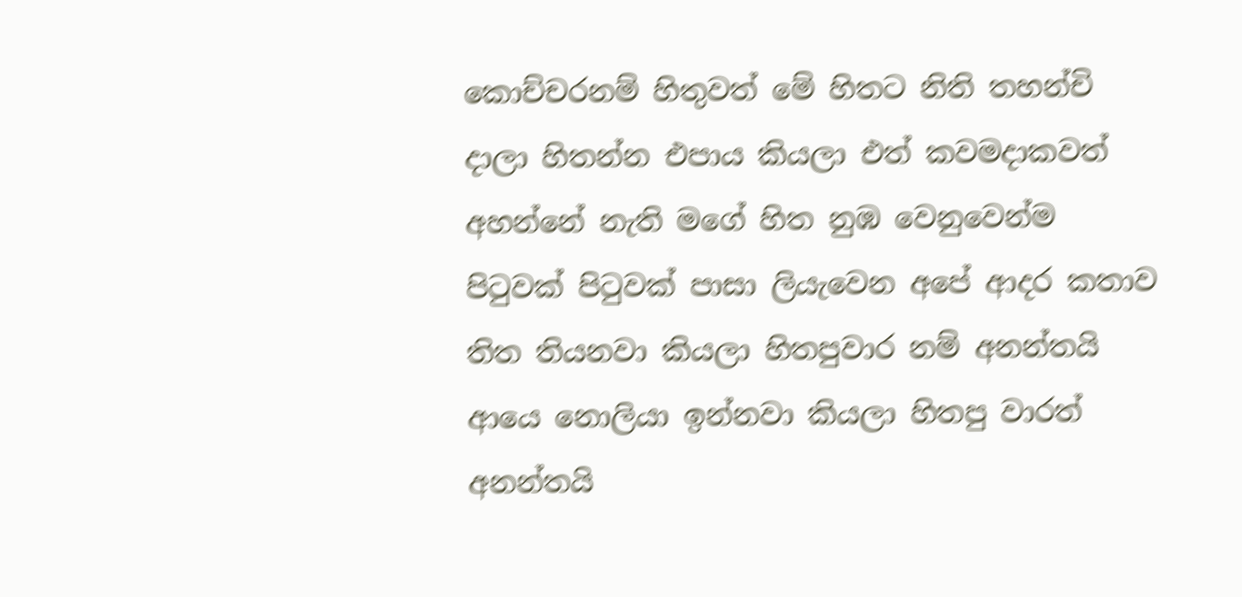කොච්චරනම් හිතුවත් මේ හිතට නිති තහන්චි දාලා හිතන්න එපාය කියලා එත් කවමදාකවත් අහන්නේ නැති මගේ හිත නුඹ වෙනුවෙන්ම පිටුවක් පිටුවක් පාසා ලියැවෙන අපේ ආදර කතාව
තිත තියනවා කියලා හිතපුවාර නම් අනන්තයි ආයෙ නොලියා ඉන්නවා කියලා හිතපු වාරත් අනන්තයි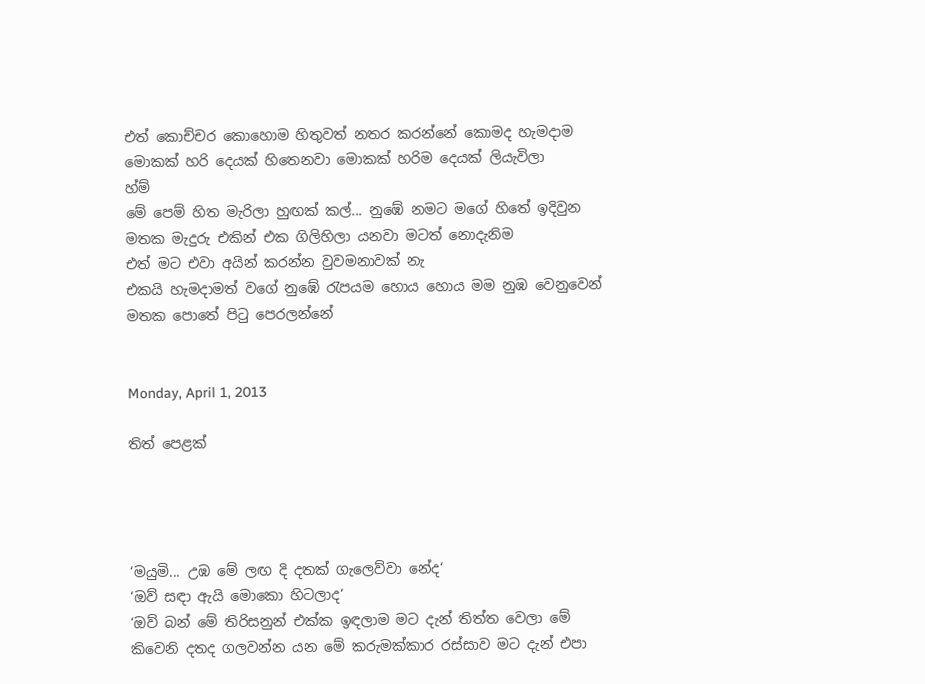එත් කොච්චර කොහොම හිතුවත් නතර කරන්නේ කොමද හැමදාම මොකක් හරි දෙයක් හිතෙනවා මොකක් හරිම දෙයක් ලියැවිලා
හ්ම්
මේ පෙම් හිත මැරිලා හුඟක් කල්... නුඹේ නමට මගේ හිතේ ඉදිවුන මතක මැදුරු එකින් එක ගිලිහිලා යනවා මටත් නොදැනිම
එත් මට එවා අයින් කරන්න වුවමනාවක් නැ
එකයි හැමදාමත් වගේ නුඹේ රැපයම හොය හොය මම නුඹ වෙනුවෙන් මතක පොතේ පිටු පෙරලන්නේ


Monday, April 1, 2013

තිත් පෙළක්




‘මයුමි... උඹ මේ ලඟ දි දතක් ගැලෙව්වා නේද‘
‘ඔව් සඳා ඇයි මොකො හිටලාද‘
‘ඔව් බන් මේ තිරිසනුන් එක්ක ඉඳලාම මට දැන් තිත්ත වෙලා මේ කිවෙනි දතද ගලවන්න යන මේ කරුමක්කාර රස්සාව මට දැන් එපා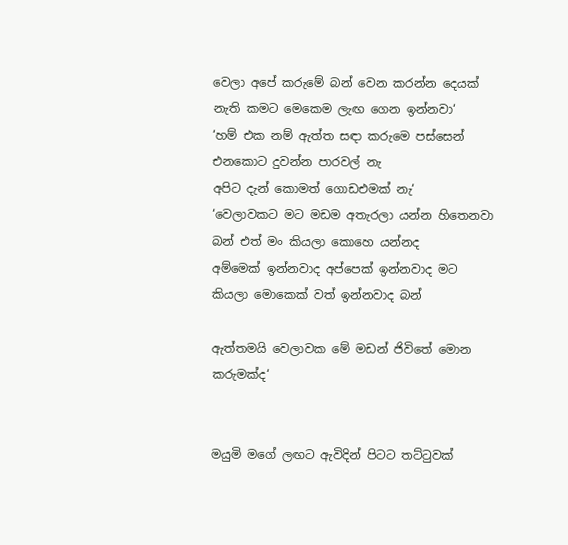වෙලා අපේ කරුමේ බන් වෙන කරන්න දෙයක් නැති කමට මෙකෙම ලැඟ ගෙන ඉන්නවා‘
‘හම් එක නම් ඇත්ත සඳා කරුමෙ පස්සෙන් එනකොට දුවන්න පාරවල් නැ
අපිට දැන් කොමත් ගොඩඑමක් නැ‘
‘වෙලාවකට මට මඩම අතැරලා යන්න හිතෙනවා බන් එත් මං කියලා කොහෙ යන්නද
අම්මෙක් ඉන්නවාද අප්පෙක් ඉන්නවාද මට කියලා මොකෙක් වත් ඉන්නවාද බන්

ඇත්තමයි වෙලාවක මේ මඩන් ජිවිතේ මොන කරුමක්ද‘


මයුමි මගේ ලඟට ඇවිදින් පිටට තට්ටුවක්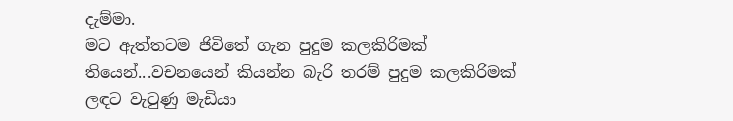දැම්මා.
මට ඇත්තටම ජිවිතේ ගැන පුදුම කලකිරිමක් තියෙන්...වචනයෙන් කියන්න බැරි තරම් පුදුම කලකිරිමක්
ලඳට වැටුණු මැඩියා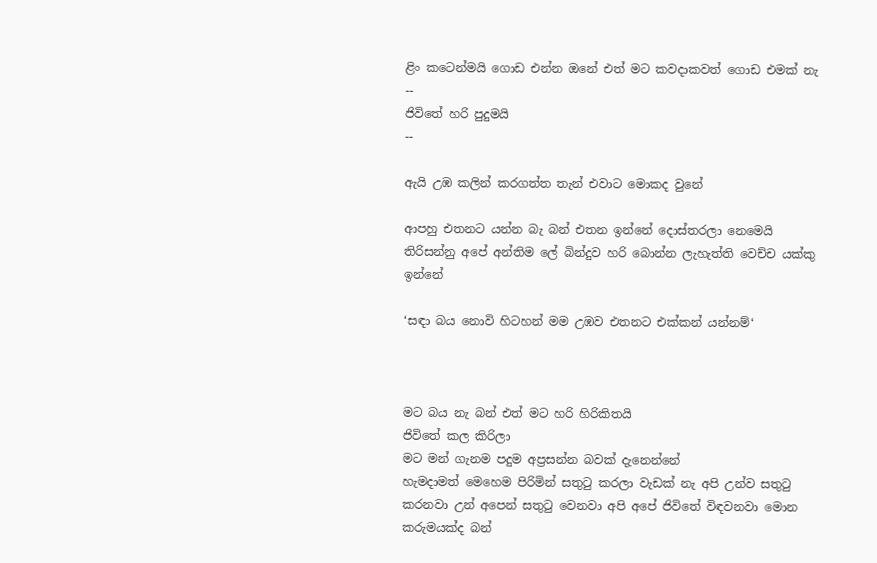ළිං කටෙන්මයි ගොඩ එන්න ඔනේ එත් මට කවදාකවත් ගොඩ එමක් නැ
--
ජිවිතේ හරි පුදුමයි
--

ඇයි උඹ කලින් කරගත්ත තැන් එවාට මොකද වුනේ

ආපහු එතනට යන්න බැ බන් එතන ඉන්නේ දොස්තරලා නෙමෙයි තිරිසන්නු අපේ අන්තිම ලේ බින්දුව හරි බොන්න ලැහැත්ති වෙච්ච යක්කු ඉන්නේ

‘සඳා බය නොවි හිටහන් මම උඹව එතනට එක්කන් යන්නම්‘



මට බය නැ බන් එත් මට හරි හිරිකිතයි
ජිවිතේ කල කිරිලා
මට මන් ගැනම පදුම අප්‍රසන්න බවක් දැනෙන්නේ
හැමදාමත් මෙහෙම පිරිමින් සතුටු කරලා වැඩක් නැ අපි උන්ව සතුටු කරනවා උන් අපෙන් සතුටු වෙනවා අපි අපේ ජිවිතේ විඳවනවා මොන කරුමයක්ද බන්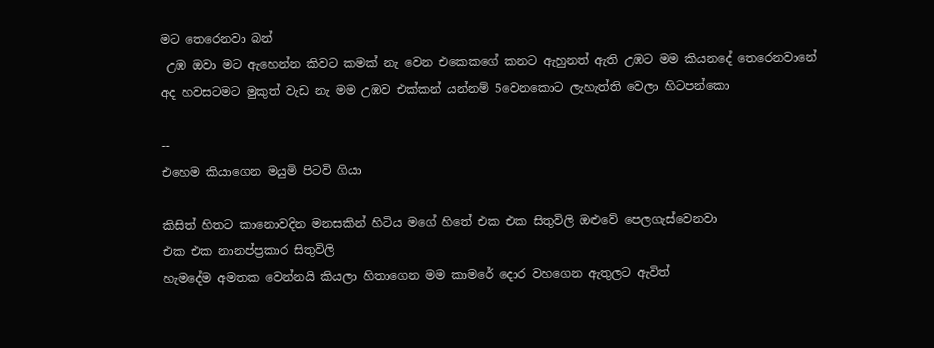මට තෙරෙනවා බන්
 උඹ ඔවා මට ඇහෙන්න කිවට කමක් නැ වෙන එකෙකගේ කනට ඇහුනත් ඇති උඹට මම කියනදේ තෙරෙනවානේ
අද හවසටමට මුකුත් වැඩ නැ මම උඹව එක්කන් යන්නම් 5වෙනකොට ලැහැත්ති වෙලා හිටපන්කො

--
එහෙම කියාගෙන මයුමි පිටවි ගියා

කිසිත් හිතට කානොවදින මනසකින් හිටිය මගේ හිතේ එක එක සිතුවිලි ඔළුවේ පෙලගැස්වෙනවා
එක එක නානප්ප්‍රකාර සිතුවිලි
හැමදේම අමතක වෙන්නයි කියලා හිතාගෙන මම කාමරේ දොර වහගෙන ඇතුලට ඇවිත්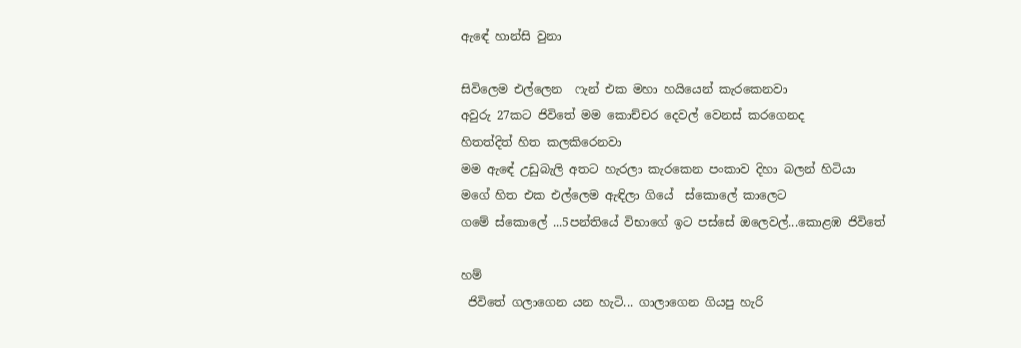ඇඳේ හාන්සි වුනා

සිවිලෙම එල්ලෙන  ෆැන් එක මහා හයියෙන් කැරකෙනවා
අවුරු 27කට ජිවිතේ මම කොච්චර දෙවල් වෙනස් කරගෙනද
හිතත්දිත් හිත කලකිරෙනවා
මම ඇඳේ උඩුබැලි අතට හැරලා කැරකෙන පංකාව දිහා බලන් හිටියා
මගේ හිත එක එල්ලෙම ඇඳිලා ගියේ  ස්කොලේ කාලෙට
ගමේ ස්කොලේ ...5පන්තියේ විභාගේ ඉට පස්සේ ඔලෙවල්...කොළඹ ජිවිතේ

හම්
 ජිවිතේ ගලාගෙන යන හැටි... ගාලාගෙන ගියපු හැරි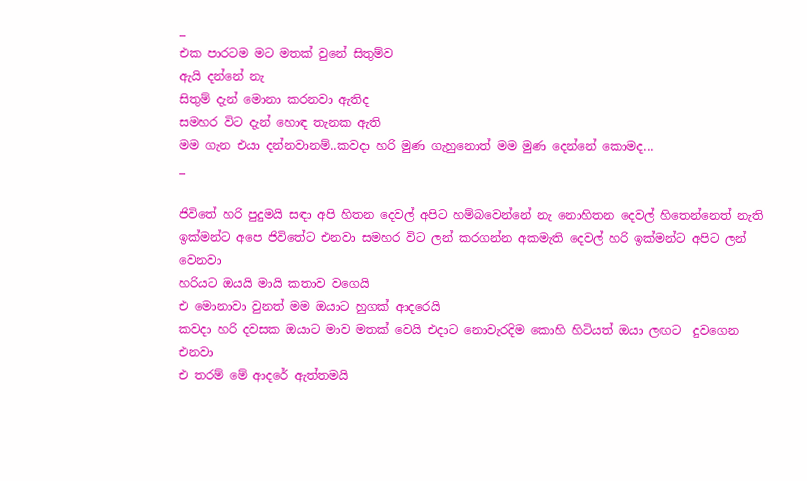_
එක පාරටම මට මතක් වුනේ සිතුම්ව
ඇයි දන්නේ නැ
සිතුම් දැන් මොනා කරනවා ඇතිද
සමහර විට දැන් හොඳ තැනක ඇති
මම ගැන එයා දන්නවානම්..කවදා හරි මුණ ගැහුනොත් මම මුණ දෙන්නේ කොමද...
_

ජිවිතේ හරි පුදුමයි සඳා අපි හිතන දෙවල් අපිට හම්බවෙන්නේ නැ නොහිතන දෙවල් හිතෙන්නෙත් නැති ඉක්මන්ට අපෙ ජිවිතේට එනවා සමහර විට ලන් කරගන්න අකමැති දෙවල් හරි ඉක්මන්ට අපිට ලන් වෙනවා
හරියට ඔයයි මායි කතාව වගෙයි
එ මොනාවා වුනත් මම ඔයාට හුගක් ආදරෙයි
කවදා හරි දවසක ඔයාට මාව මතක් වෙයි එදාට නොවැරදිම කොහි හිටියත් ඔයා ලඟට  දුවගෙන එනවා
එ තරම් මේ ආදරේ ඇත්තමයි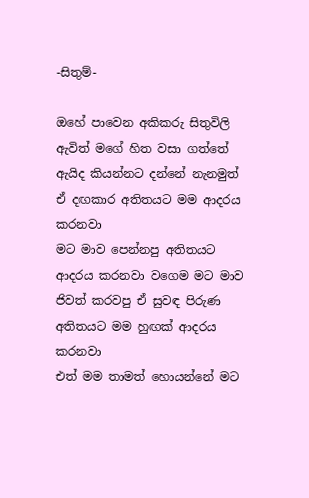-සිතුම්-

ඔහේ පාවෙන අකිකරු සිතුවිලි ඇවිත් මගේ හිත වසා ගත්තේ ඇයිද කියන්නට දන්නේ නැනමුත් ඒ දඟකාර අතිතයට මම ආදරය කරනවා
මට මාව පෙන්නපු අතිතයට ආදරය කරනවා වගෙම මට මාව ජිවත් කරවපු ඒ සුවඳ පිරුණ අතිතයට මම හුඟක් ආදරය කරනවා
එත් මම තාමත් හොයන්නේ මට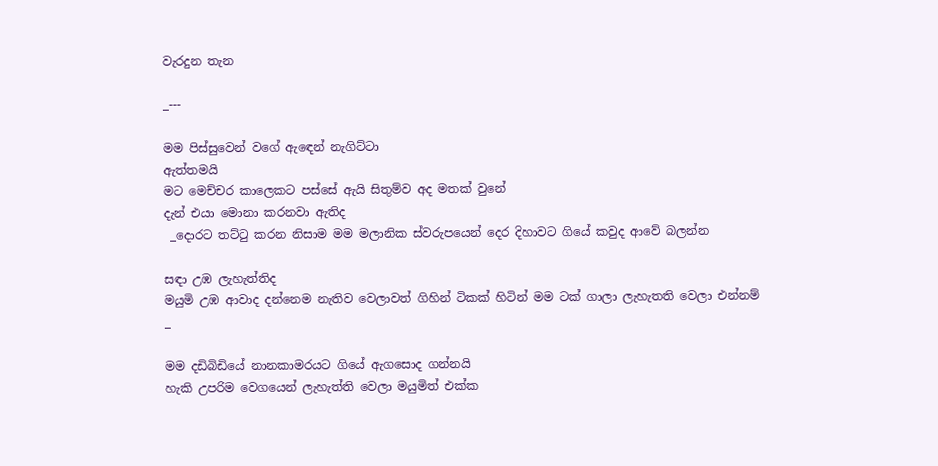වැරදුන තැන

_---

මම පිස්සුවෙන් වගේ ඇඳෙන් නැගිට්ටා
ඇත්තමයි
මට මෙච්චර කාලෙකට පස්සේ ඇයි සිතුම්ව අද මතක් වුනේ
දැන් එයා මොනා කරනවා ඇතිද
 _දොරට තට්ටු කරන නිසාම මම මලානික ස්වරුපයෙන් දෙර දිහාවට ගියේ කවුද ආවේ බලන්න

සඳා උඹ ලැහැත්තිද
මයුමි උඹ ආවාද දන්නෙම නැතිව වෙලාවත් ගිහින් ටිකක් හිටින් මම ටක් ගාලා ලැහැතති වෙලා එන්නම්
_

මම දඩිබිඩියේ නානකාමරයට ගියේ ඇගසොද ගන්නයි
හැකි උපරිම වෙගයෙන් ලැහැත්ති වෙලා මයුමිත් එක්ක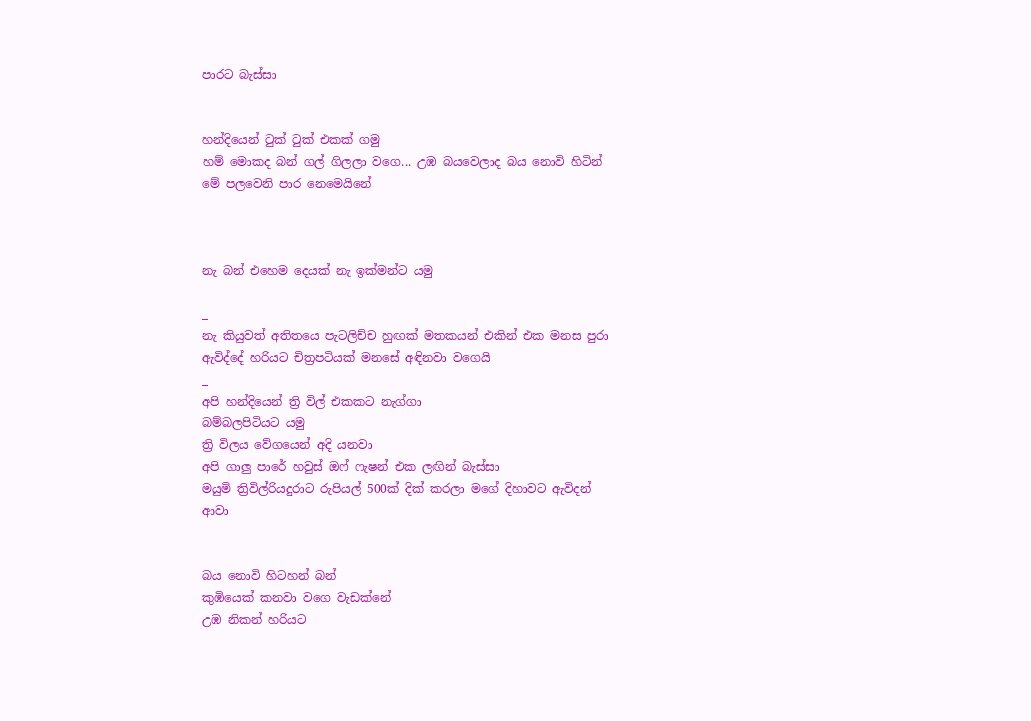පාරට බැස්සා


හන්දියෙන් ටුක් ටුක් එකක් ගමු
හම් මොකද බන් ගල් ගිලලා වගෙ... උඹ බයවෙලාද බය නොවි හිටින් මේ පලවෙනි පාර නෙමෙයිනේ



නැ බන් එහෙම දෙයක් නැ ඉක්මන්ට යමු

_
නැ කියුවත් අතිතයෙ පැටලිච්ච හුඟක් මතකයන් එකින් එක මනස පුරා ඇවිද්දේ හරියට චිත්‍රපටියක් මනසේ අඳිනවා වගෙයි
_
අපි හන්දියෙන් ත්‍රි විල් එකකට නැග්ගා
බම්බලපිටියට යමු
ත්‍රි විලය වේගයෙන් අදි යනවා
අපි ගාලු පාරේ හවුස් ඔෆ් ෆැෂන් එක ලඟින් බැස්සා
මයුමි ත්‍රිවිල්රියදුරාට රුපියල් 500ක් දික් කරලා මගේ දිහාවට ඇවිදන් ආවා


බය නොවි හිටහන් බන්
කුඹියෙක් කනවා වගෙ වැඩක්නේ
උඹ නිකන් හරියට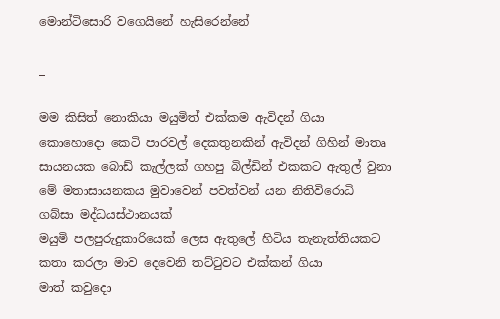මොන්ටිසොරි වගෙයිනේ හැසිරෙන්නේ

_

මම කිසිත් නොකියා මයුමිත් එක්කම ඇවිදන් ගියා කොහොදො කෙටි පාරවල් දෙකතුනකින් ඇවිදන් ගිහින් මාතෘ සායනයක බොඩ් කැල්ලක් ගහපු බිල්ඩින් එකකට ඇතුල් වුනා මේ මතාසායනකය මුවාවෙන් පවත්වන් යන නිතිවිරොධි ගබ්සා මද්ධයස්ථානයක්
මයුමි පලපුරුදුකාරියෙක් ලෙස ඇතුලේ හිටිය තැනැත්තියකට කතා කරලා මාව දෙවෙනි තට්ටුවට එක්කන් ගියා
මාත් කවුදො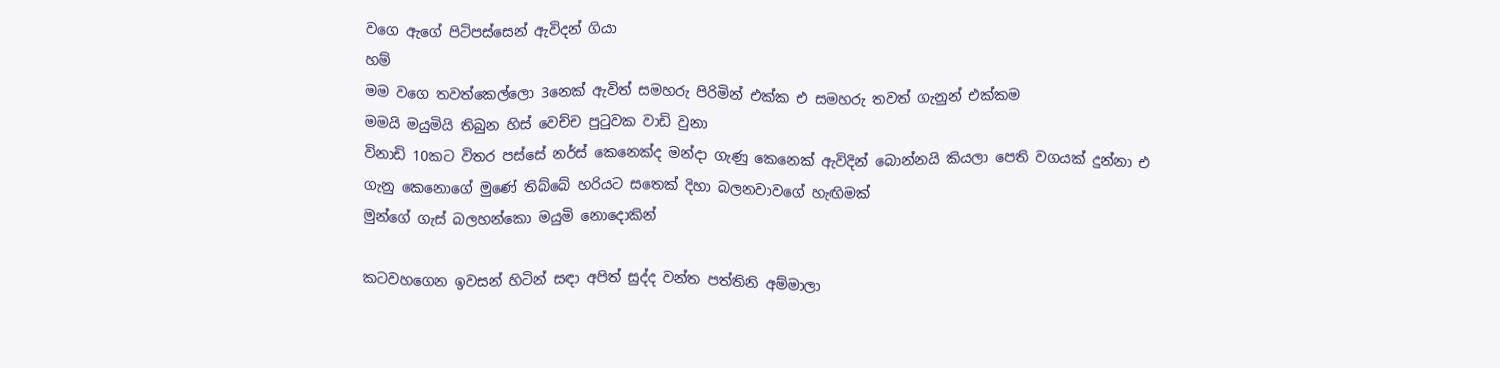වගෙ ඇගේ පිටිපස්සෙන් ඇවිදන් ගියා
හම්
මම වගෙ තවත්කෙල්ලො 3නෙක් ඇවිත් සමහරු පිරිමින් එක්ක එ සමහරු තවත් ගැනුන් එක්කම
මමයි මයුමියි තිබුන හිස් වෙච්ච පුටුවක වාඩි වුනා
විනාඩි 10කට විතර පස්සේ නර්ස් කෙනෙක්ද මන්දා ගැණු කෙනෙක් ඇවිදින් බොන්නයි කියලා පෙති වගයක් දුන්නා එ ගැනු කෙනොගේ මුණේ තිබ්බේ හරියට සතෙක් දිහා බලනවාවගේ හැඟිමක්
මුන්ගේ ගැස් බලහන්කො මයුමි නොදොකින්

කටවහගෙන ඉවසන් හිටින් සඳා අපිත් සුද්ද වන්ත පත්තිනි අම්මාලා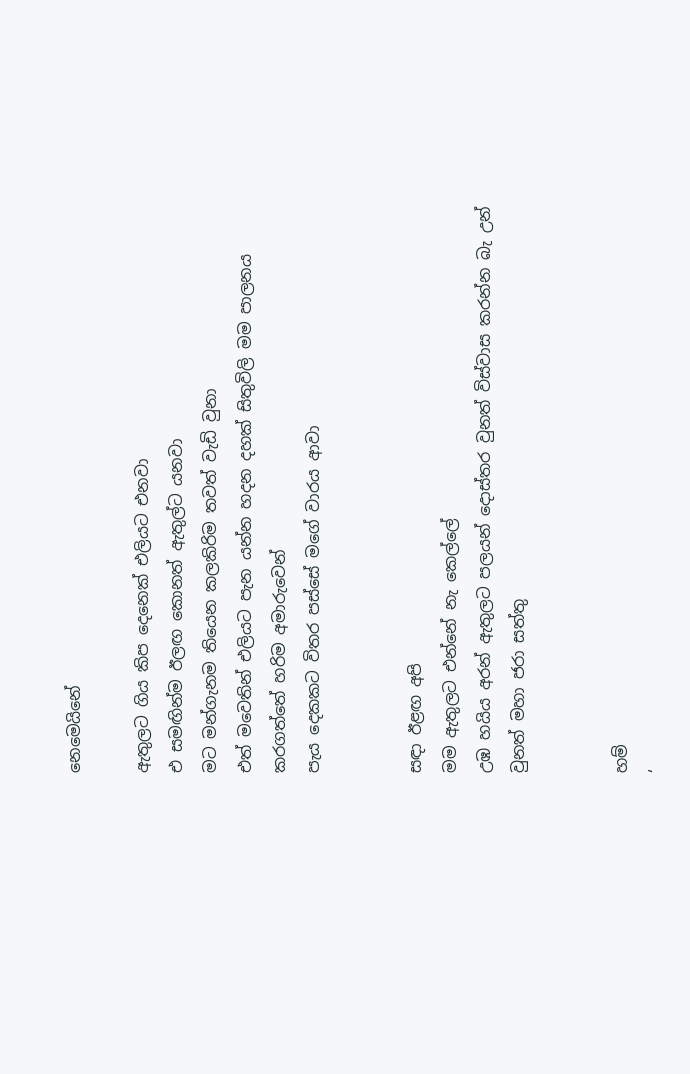නෙමෙයිනේ

ඇතුලට ගිය කිප දෙනෙක් එලියට එනවා
එ සමඟින්ම ඊලඟ කොනත් ඇතුල්ට යනවා
මට මන්ගැනම තියෙන කලකිරිම තවත් වැඩි වුනා
එත් මවෙතින් එලියට පැන යන්න හදන දහක් සිතුවිලි මම පාලනය කරගත්තේ හරිම අමාරුවෙන්
පැය දෙකකට විතර පස්සේ මගේ වාරය ආවා


සඳා ඊළඟ අපි
මම ඇතුලට එන්නේ නැ කෙල්ලේ
උඹ හයිය අරන් ඇතුලට පලයන් දොස්තර වුනත් විස්වාස කරන්න බැ උන් වුනත් මහා ජරා සත්තු


හම්
‘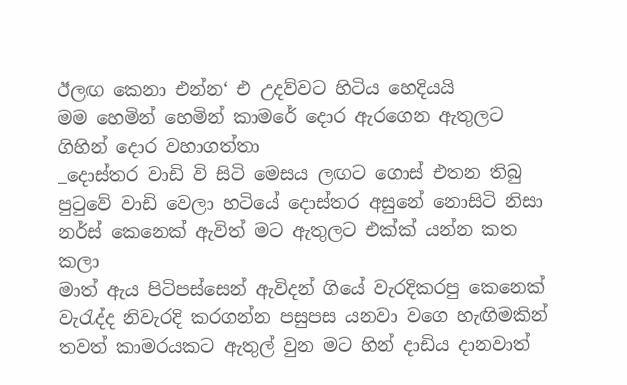ඊලඟ කෙනා එන්න‘ එ උදව්වට හිටිය හෙදියයි
මම හෙමින් හෙමින් කාමරේ දොර ඇරගෙන ඇතුලට ගිහින් දොර වහාගත්තා
_දොස්තර වාඩි වි සිටි මෙසය ලඟට ගොස් එතන තිබු පුටුවේ වාඩි වෙලා හටියේ දොස්තර අසුනේ නොසිටි නිසා
නර්ස් කෙනෙක් ඇවිත් මට ඇතුලට එක්ක් යන්න කත කලා
මාත් ඇය පිටිපස්සෙන් ඇවිදන් ගියේ වැරදිකරපු කෙනෙක් වැරැද්ද නිවැරදි කරගන්න පසුපස යනවා වගෙ හැඟිමකින්
තවත් කාමරයකට ඇතුල් වුන මට හින් දාඩිය දානවාත්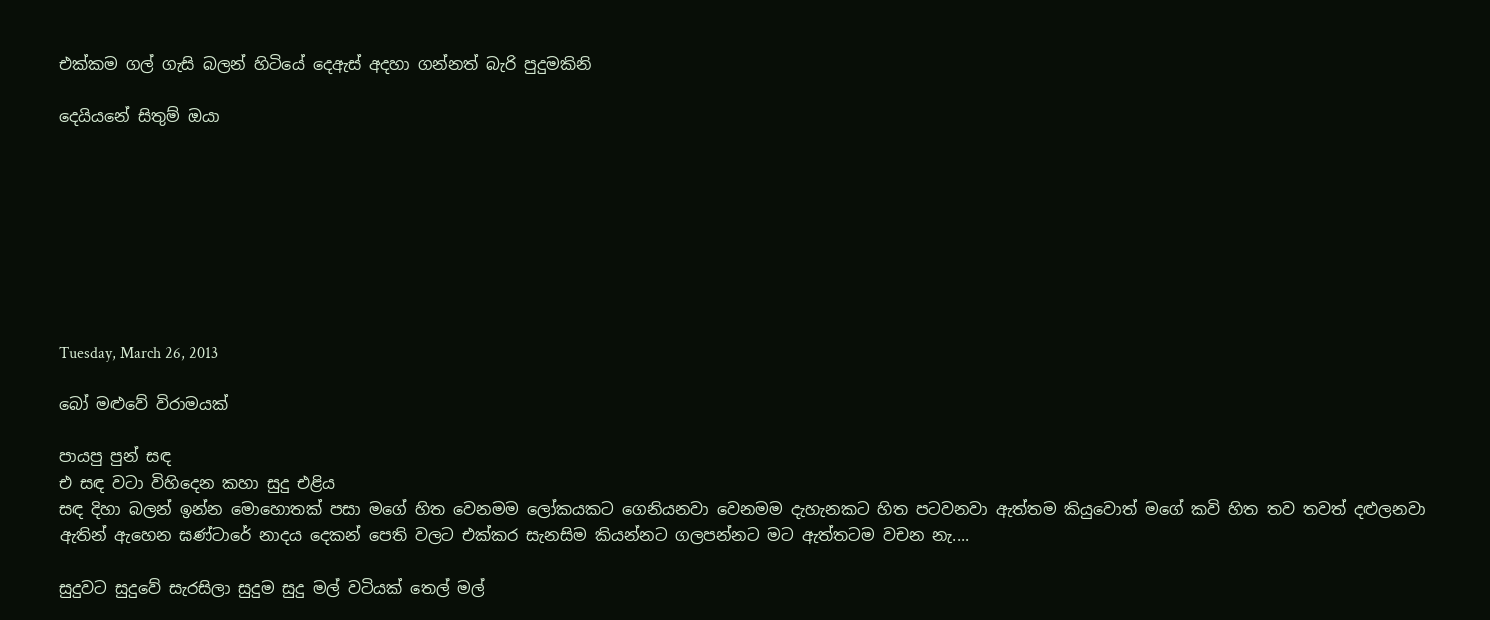එක්කම ගල් ගැසි බලන් හිටියේ දෙඇස් අදහා ගන්නත් බැරි පුදුමකිනි

දෙයියනේ සිතුම් ඔයා








Tuesday, March 26, 2013

බෝ මළුවේ විරාමයක්

පායපු පුන් සඳ
එ සඳ වටා විහිදෙන කහා සුදු එළිය
සඳ දිහා බලන් ඉන්න මොහොතක් පසා මගේ හිත වෙනමම ලෝකයකට ගෙනියනවා වෙනමම දැහැනකට හිත පටවනවා ඇත්තම කියුවොත් මගේ කවි හිත තව තවත් දළුලනවා
ඇතින් ඇහෙන ඝණ්ටාරේ නාදය දෙකන් පෙති වලට එක්කර සැනසිම කියන්නට ගලපන්නට මට ඇත්තටම වචන නැ....

සුදුවට සුදුවේ සැරසිලා සුදුම සුදු මල් වටියක් තෙල් මල්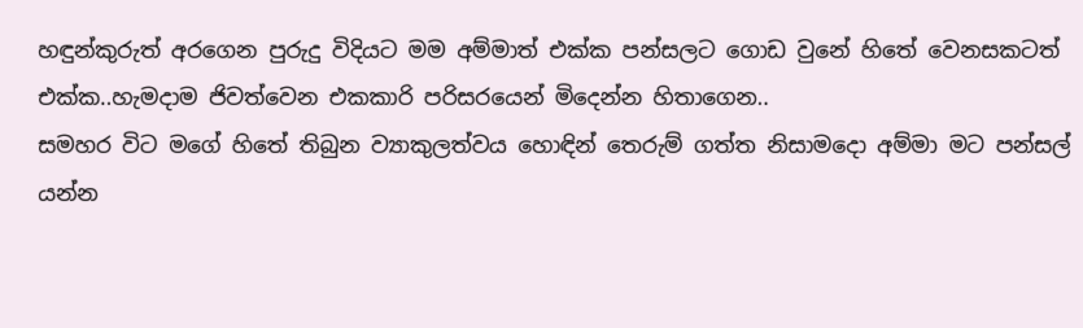හඳුන්කුරුත් අරගෙන පුරුදු විදියට මම අම්මාත් එක්ක පන්සලට ගොඩ වුනේ හිතේ වෙනසකටත්  එක්ක..හැමදාම ජිවත්වෙන එකකාරි පරිසරයෙන් මිදෙන්න හිතාගෙන..
සමහර විට මගේ හිතේ තිබුන ව්‍යාකුලත්වය හොඳින් තෙරුම් ගත්ත නිසාමදො අම්මා මට පන්සල් යන්න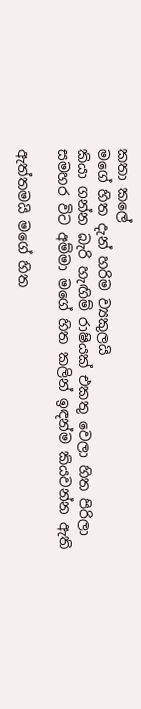කතා කලේ
මගේ හිත දැන් හරිම ව්‍යකුලයි
කියා ගන්න බැරි හැඟිම් රාෂියක් එකතු වෙලා හිත පිරිලා
සමහර විට අම්මා මගේ හිත කලින් ඉඳන්ම කියවන්න ඇති

ඇත්තමයි මගේ හිත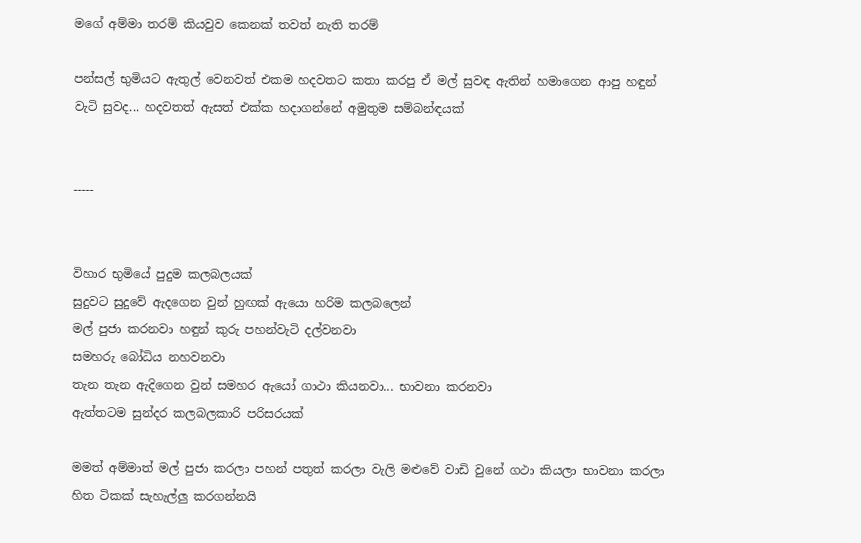මගේ අම්මා තරම් කියවුව කෙනක් තවත් නැති තරම්

පන්සල් භුමියට ඇතුල් වෙනවත් එකම හදවතට කතා කරපු ඒ මල් සුවඳ ඇතින් හමාගෙන ආපු හඳුන් වැටි සුවද... හදවතත් ඇසත් එක්ක හදාගන්නේ අමුතුම සම්බන්ඳයක්


-----


විහාර භුමියේ පුදුම කලබලයක්
සුදුවට සුදුවේ ඇදගෙන වුන් හුඟක් ඇයො හරිම කලබලෙන්
මල් පුජා කරනවා හඳුන් කුරු පහන්වැටි දල්වනවා
සමහරු බෝධිය නහවනවා
තැන තැන ඇදිගෙන වුන් සමහර ඇයෝ ගාථා කියනවා... භාවනා කරනවා
ඇත්තටම සුන්දර කලබලකාරි පරිසරයක්

මමත් අම්මාත් මල් පුජා කරලා පහන් පතුත් කරලා වැලි මළුවේ වාඩි වුනේ ගථා කියලා භාවනා කරලා හිත ටිකක් සැහැල්ලු කරගන්නයි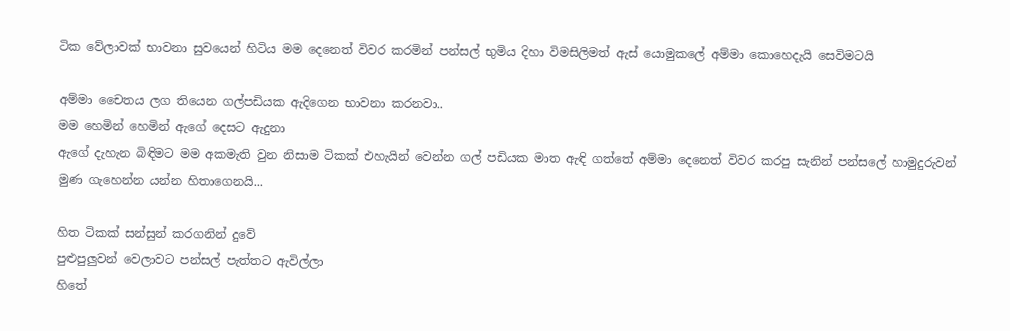ටික වේලාවක් භාවනා සුවයෙන් හිටිය මම දෙනෙත් විවර කරමින් පන්සල් භුමිය දිහා විමසිලිමත් ඇස් යොමුකලේ අම්මා කොහෙදැයි සෙවිමටයි

අම්මා චෛතය ලග තියෙන ගල්පඩියක ඇදිගෙන භාවනා කරනවා..
මම හෙමින් හෙමින් ඇගේ දෙසට ඇදුනා
ඇගේ දැහැන බිඳිමට මම අකමැති වුන නිසාම ටිකක් එහැයින් වෙන්න ගල් පඩියක මාත ඇඳි ගත්තේ අම්මා දෙනෙත් විවර කරපු සැනින් පන්සලේ හාමුදුරුවන් මුණ ගැහෙන්න යන්න හිතාගෙනයි...

හිත ටිකක් සන්සුන් කරගනින් දුවේ
පුළුපුලුවන් වෙලාවට පන්සල් පැත්තට ඇවිල්ලා
හිතේ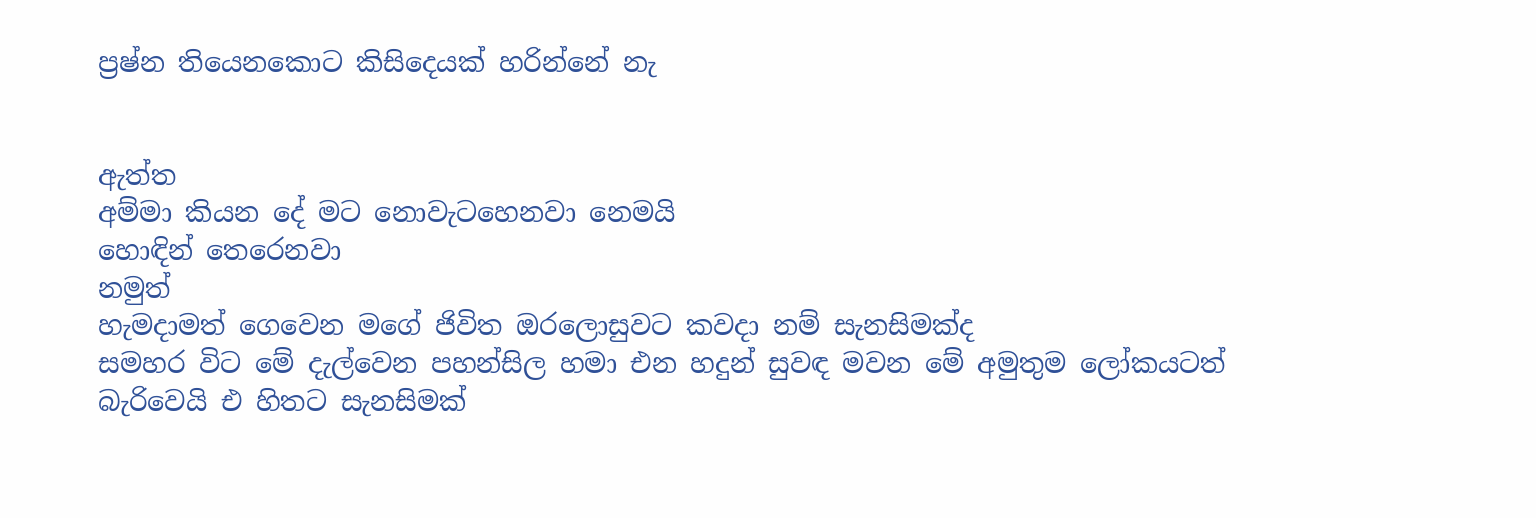ප්‍රෂ්න තියෙනකොට කිසිදෙයක් හරින්නේ නැ


ඇත්ත
අම්මා කියන දේ මට නොවැටහෙනවා නෙමයි
හොඳින් තෙරෙනවා
නමුත්
හැමදාමත් ගෙවෙන මගේ ජිවිත ඔරලොසුවට කවදා නම් සැනසිමක්ද
සමහර විට මේ දැල්වෙන පහන්සිල හමා එන හදුන් සුවඳ මවන මේ අමුතුම ලෝකයටත් බැරිවෙයි එ හිතට සැනසිමක්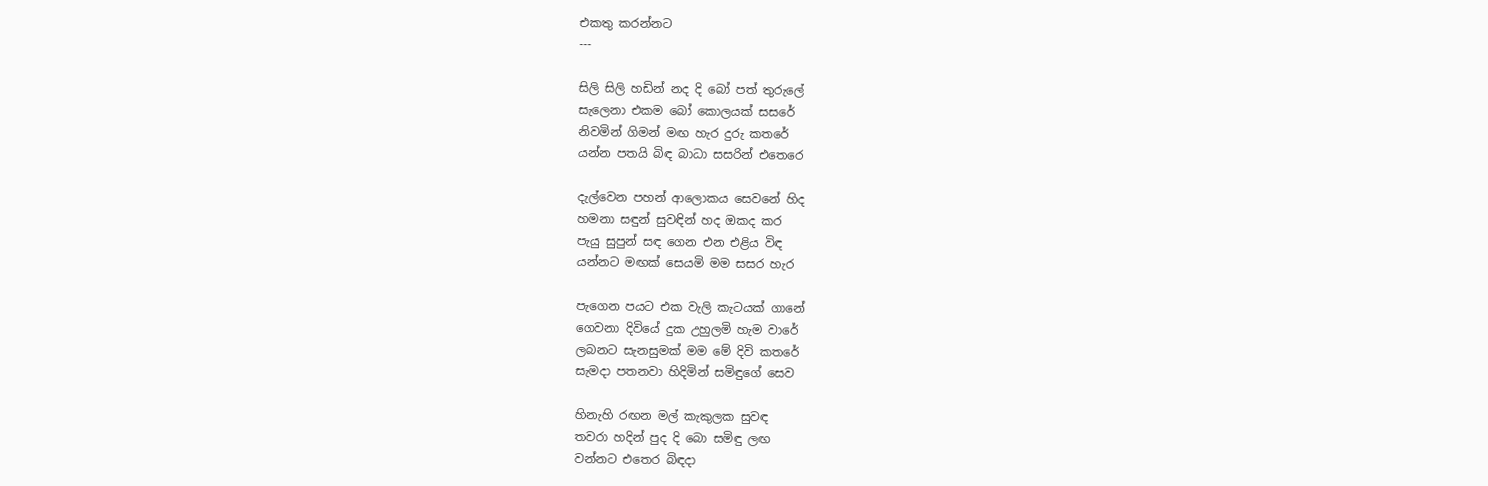එකතු කරන්නට
---

සිලි සිලි හඩින් නද දි බෝ පත් තුරුලේ
සැලෙනා එකම බෝ කොලයක් සසරේ
නිවමින් ගිමන් මඟ හැර දුරු කතරේ
යන්න පතයි බිඳ බාධා සසරින් එතෙරෙ

දැල්වෙන පහන් ආලොකය සෙවනේ හිද
හමනා සඳුන් සුවඳින් හද ඔකද කර
පැයු සුපුන් සඳ ගෙන එන එළිය විඳ
යන්නට මඟක් සෙයමි මම සසර හැර

පැගෙන පයට එක වැලි කැටයක් ගානේ
ගෙවනා දිවියේ දුක උහුලමි හැම වාරේ
ලබනට සැනසුමක් මම මේ දිවි කතරේ
සැමදා පතනවා හිදිමින් සමිඳුගේ සෙව

හිනැහි රඟන මල් කැකුලක සුවඳ
තවරා හදින් පුද දි බො සමිඳු ලඟ
වන්නට එතෙර බිඳදා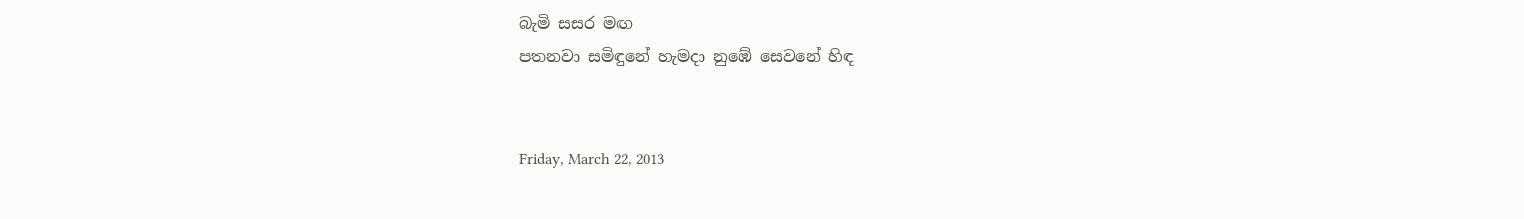බැමි සසර මඟ
පතනවා සමිඳුනේ හැමදා නුඹේ සෙවනේ හිඳ


Friday, March 22, 2013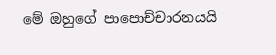මේ ඔහුගේ පාපොච්චාරනයයි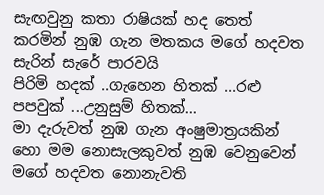සැඟවුනු කතා රාෂියක් හද තෙත් කරමින් නුඹ ගැන මතකය මගේ හදවත සැරින් සැරේ පාරවයි
පිරිමි හදක් ..ගැහෙන හිතක් ...රළු පපවුක් ...උනුසුම් හිතක්...
මා දැරුවත් නුඹ ගැන අංෂුමාත්‍රයකින් හො මම නොසැලකුවත් නුඹ වෙනුවෙන් මගේ හදවත නොනැවති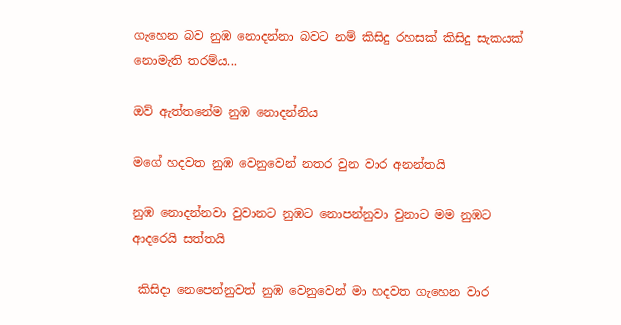ගැහෙන බව නුඹ නොදන්නා බවට නම් කිසිදු රහසක් කිසිදු සැකයක් නොමැති තරම්ය...

ඔව් ඇත්තනේම නුඹ නොදන්නිය

මගේ හදවත නුඹ වෙනුවෙන් නතර වුන වාර අනන්තයි

නුඹ නොදන්නවා වුවානට නුඹට නොපන්නුවා වුනාට මම නුඹට ආදරෙයි සත්තයි

 කිසිදා නෙපෙන්නුවත් නුඹ වෙනුවෙන් මා හදවත ගැහෙන වාර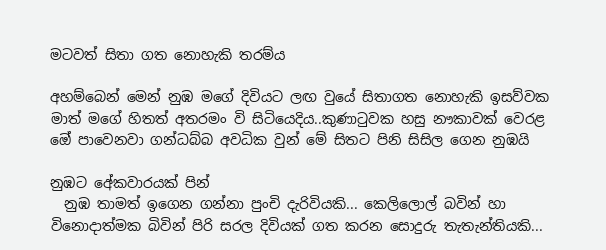මටවත් සිතා ගත නොහැකි තරම්ය

අහම්බෙන් මෙන් නුඹ මගේ දිවියට ලඟ වුයේ සිතාගත නොහැකි ඉසව්වක මාත් මගේ හිතත් අතරමං වි සිටියෙදිය..කුණාටුවක හසු නෟකාවක් වෙරළ ඔේ පාවෙනවා ගන්ධබ්බ අවධික වුන් මේ සිතට පිනි සිසිල ගෙන නුඹයි

නුඹට අේකවාරයක් පින්
  නුඹ තාමත් ඉගෙන ගන්නා පුංචි දැරිවියකි... කෙලිලොල් බවින් හා විනොදාත්මක බිවින් පිරි සරල දිවියක් ගත කරන සොදුරු තැතැන්තියකි...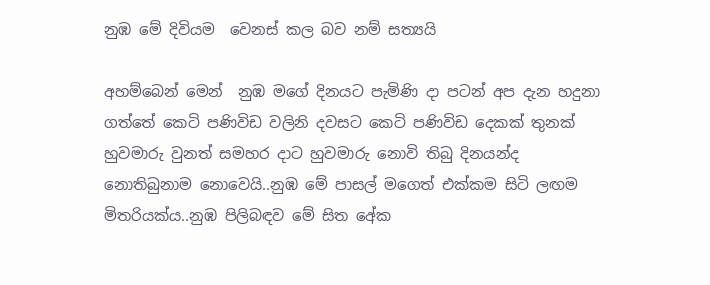නුඹ මේ දිවියම  වෙනස් කල බව නම් සත්‍යයි

අහම්බෙන් මෙන්  නුඹ මගේ දිනයට පැමිණි දා පටන් අප දැන හදුනා ගත්තේ කෙටි පණිවිඩ වලිනි දවසට කෙටි පණිවිඩ දෙකක් තුනක් හුවමාරු වුනත් සමහර දාට හුවමාරු නොවි තිබු දිනයන්ද නොතිබුනාම නොවෙයි..නුඹ මේ පාසල් මගෙත් එක්කම සිටි ලඟම මිතරියක්ය..නුඹ පිලිබඳව මේ සිත අේක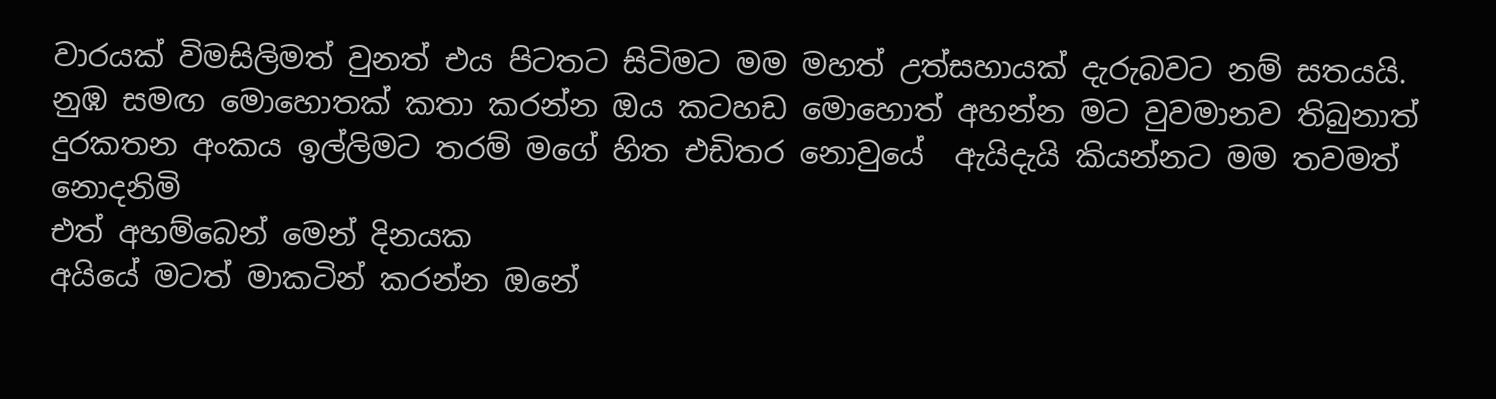වාරයක් විමසිලිමත් වුනත් එය පිටතට සිටිමට මම මහත් උත්සහායක් දැරුබවට නම් සතයයි.
නුඹ සමඟ මොහොතක් කතා කරන්න ඔය කටහඩ මොහොත් අහන්න මට වුවමානව තිබුනාත් දුරකතන අංකය ඉල්ලිමට තරම් මගේ හිත එඩිතර නොවුයේ  ඇයිදැයි කියන්නට මම තවමත් නොදනිමි
එත් අහම්බෙන් මෙන් දිනයක
අයියේ මටත් මාකටින් කරන්න ඔනේ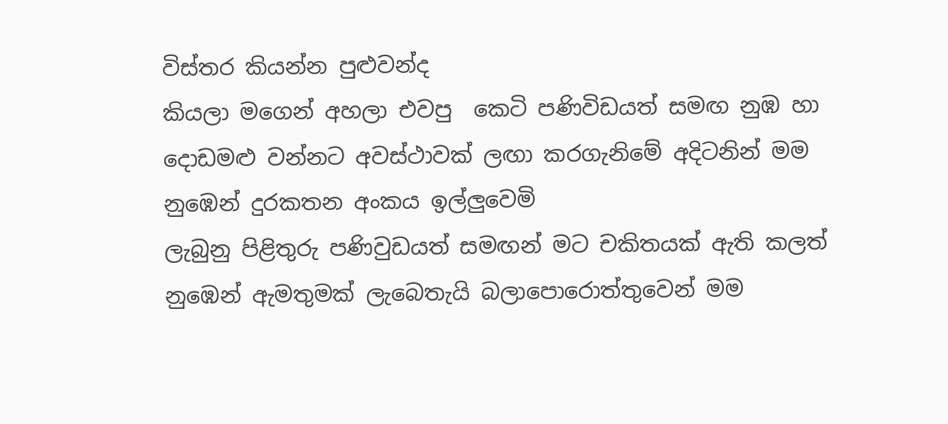විස්තර කියන්න පුළුවන්ද
කියලා මගෙන් අහලා එවපු  කෙටි පණිවිඩයත් සමඟ නුඹ හා දොඩමළු වන්නට අවස්ථාවක් ලඟා කරගැනිමේ අදිටනින් මම නුඹෙන් දුරකතන අංකය ඉල්ලුවෙමි
ලැබුනු පිළිතුරු පණිවුඩයත් සමඟන් මට චකිතයක් ඇති කලත් නුඹෙන් ඇමතුමක් ලැබෙතැයි බලාපොරොත්තුවෙන් මම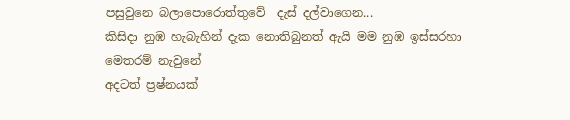පසුවුනෙ බලාපොරොත්තුවේ  දැස් දල්වාගෙන...
කිසිදා නුඹ හැබැහින් දැක නොතිබුනත් ඇයි මම නුඹ ඉස්සරහා මෙතරම් නැවුනේ
අදටත් ප්‍රෂ්නයක්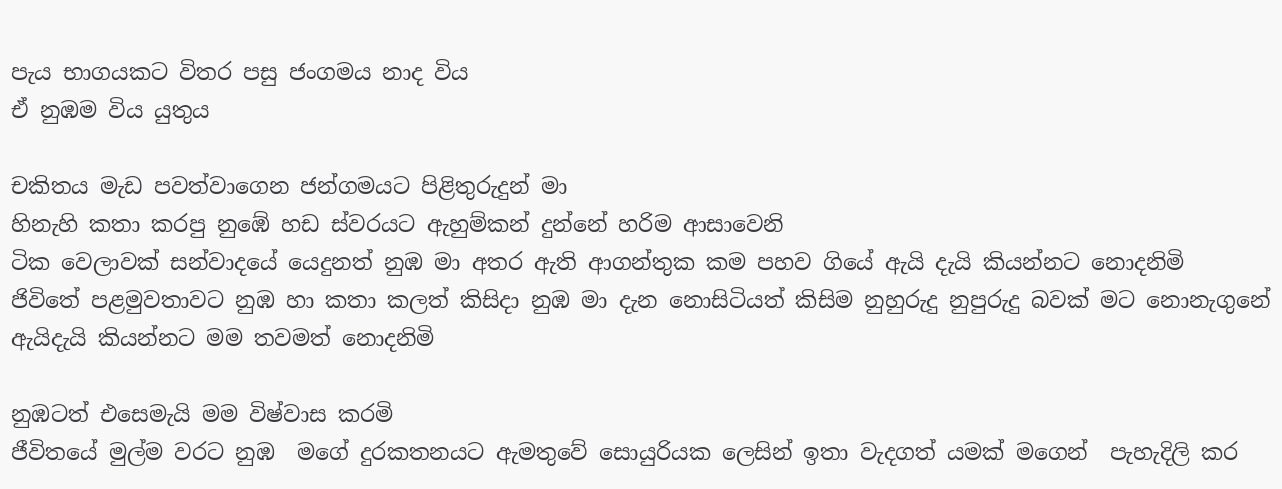පැය භාගයකට විතර පසු ජංගමය නාද විය
ඒ නුඹම විය යුතුය

චකිතය මැඩ පවත්වාගෙන ජන්ගමයට පිළිතුරුදුන් මා
හිනැහි කතා කරපු නුඹේ හඩ ස්වරයට ඇහුම්කන් දුන්නේ හරිම ආසාවෙනි
ටික වෙලාවක් සන්වාදයේ යෙදුනත් නුඹ මා අතර ඇති ආගන්තුක කම පහව ගියේ ඇයි දැයි කියන්නට නොදනිමි
ජිවිතේ පළමුවතාවට නුඹ හා කතා කලත් කිසිදා නුඹ මා දැන නොසිටියත් කිසිම නුහුරුදු නුපුරුදු බවක් මට නොනැගුනේ ඇයිදැයි කියන්නට මම තවමත් නොදනිමි

නුඹටත් එසෙමැයි මම විෂ්වාස කරමි
ජීවිතයේ මුල්ම වරට නුඹ  මගේ දුරකතනයට ඇමතුවේ සොයුරියක ලෙසින් ඉතා වැදගත් යමක් මගෙන්  පැහැදිලි කර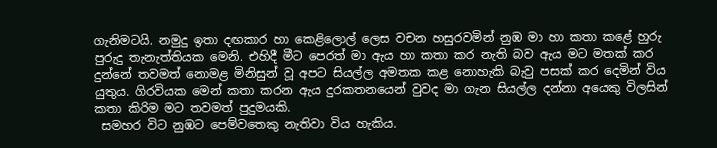ගැනිමටයි. නමුදු ඉතා දඟකාර හා කෙළිලොල් ලෙස වචන හසුරවමින් නුඹ මා හා කතා කළේ හුරු පුරුදු තැනැත්තියක මෙනි. එහිදී මීට පෙරත් මා ඇය හා කතා කර නැති බව ඇය මට මතක් කර දුන්නේ තවමත් නොමළ මිනිසුන් වූ අපට සියල්ල අමතක කළ නොහැකි බැවු පසක් කර දෙමින් විය යුතුය. ගිරවියක මෙන් කතා කරන ඇය දුරකතනයෙන් වුවද මා ගැන සියල්ල දන්නා අයෙකු විලසින් කතා කිරිම මට තවමත් පුදුමයකි.
 සමහර විට නුඹට පෙම්වතෙකු නැතිවා විය හැකිය.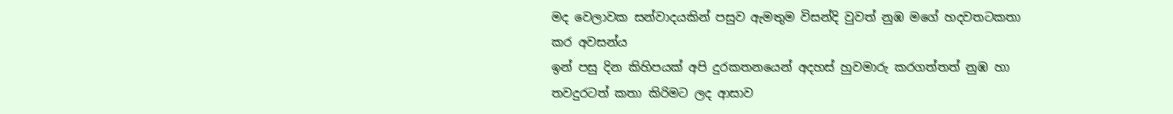මද වෙලාවක සන්වාදයකින් පසුව ඇමතුම විසන්දි වුවත් නුඹ මගේ හදවතටකතා කර අවසන්ය
ඉන් පසු දින කිහිපයක් අපි දුරකතනයෙන් අදහස් හුවමාරු කරගත්තත් නුඹ හා තවදුරටත් කතා කිරිමට ලද ආසාව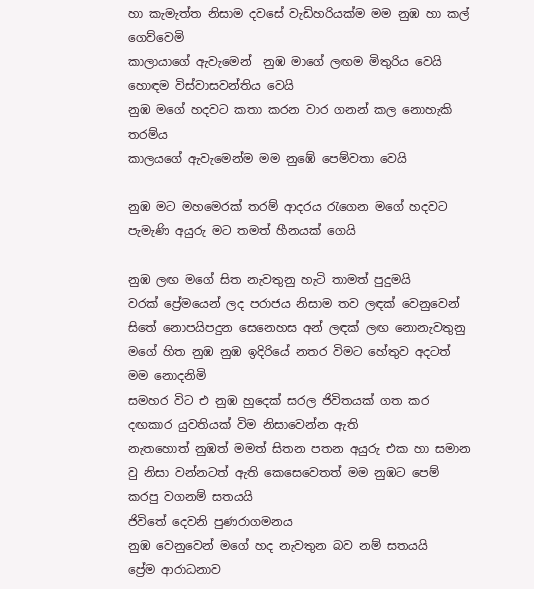හා කැමැත්ත නිසාම දවසේ වැඩිහරියක්ම මම නුඹ හා කල් ගෙව්වෙමි
කාලායාගේ ඇවැමෙන්  නුඹ මාගේ ලඟම මිතුරිය වෙයි හොඳම විස්වාසවන්තිය වෙයි
නුඹ මගේ හදවට කතා කරන වාර ගනන් කල නොහැකි තරම්ය
කාලයගේ ඇවැමෙන්ම මම නුඹේ පෙම්වතා වෙයි

නුඹ මට මහමෙරක් තරම් ආදරය රැගෙන මගේ හදවට පැමැණි අයුරු මට තමත් හීනයක් ගෙයි

නුඹ ලඟ මගේ සිත නැවතුනු හැටි තාමත් පුදුමයි
වරක් ප්‍රේමයෙන් ලද පරාජය නිසාම තව ලඳක් වෙනුවෙන් සිතේ නොපයිපදුන සෙනෙහස අන් ලඳක් ලඟ නොනැවතුනු මගේ හිත නුඹ නුඹ ඉදිරියේ නතර විමට හේතුව අදටත් මම නොදනිමි
සමහර විට එ නුඹ හුදෙක් සරල ජිවිතයක් ගත කර දඟකාර යුවතියක් විම නිසාවෙන්න ඇති
නැතහොත් නුඹත් මමත් සිතන පතන අයුරු එක හා සමාන වු නිසා වන්නටත් ඇති කෙසෙවෙතත් මම නුඹට පෙම් කරපු වගනම් සතයයි
ජිවිතේ දෙවනි පුණරාගමනය
නුඹ වෙනුවෙන් මගේ හද නැවතුන බව නම් සතයයි
ප්‍රේම ආරාධනාව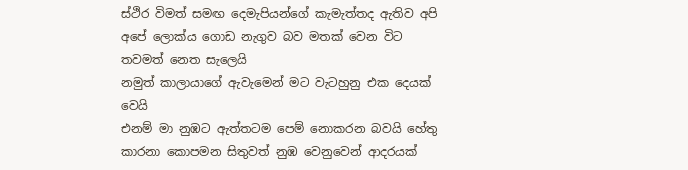ස්ථිර විමත් සමඟ දෙමැපියන්ගේ කැමැත්තද ඇතිව අපි අපේ ලොක්ය ගොඩ නැගුව බව මතක් වෙන විට තවමත් නෙත සැලෙයි
නමුත් කාලායාගේ ඇවැමෙන් මට වැටහුනු එක දෙයක් වෙයි
එනම් මා නුඹට ඇත්තටම පෙම් නොකරන බවයි හේතු කාරනා කොපමන සිතුවත් නුඹ වෙනුවෙන් ආදරයක්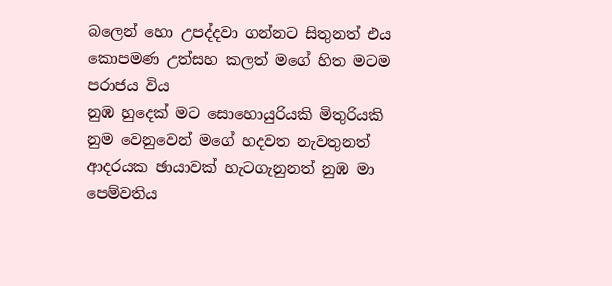බලෙන් හො උපද්දවා ගන්නට සිතුනත් එය කොපමණ උත්සහ කලත් මගේ හිත මටම පරාජය විය
නුඹ හුදෙක් මට සොහොයුරියකි මිතුරියකි
නුම වෙනුවෙන් මගේ හදවත නැවතුනත් ආදරයක ඡායාවක් හැටගැනුනත් නුඹ මා පෙම්වතිය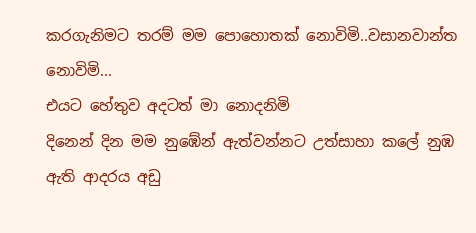කරගැනිමට තරම් මම පොහොතක් නොවිමි..වසානවාන්ත නොවිමි...
එයට හේතුව අදටත් මා නොදනිමි
දිනෙන් දින මම නුඹේන් ඇත්වන්නට උත්සාහා කලේ නුඹ ඇති ආදරය අඩු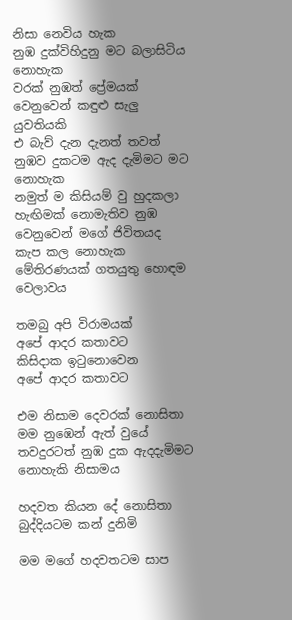නිසා නෙවිය හැක
නුඹ දුක්විහිදුනු මට බලාසිටිය නොහැක
වරක් නුඹත් ප්‍රේමයක් වෙනුවෙන් කඳුළු සැලු යුවතියකි
එ බැව් දැන දැනත් තවත් නුඹව දුකටම ඇද දැමිමට මට නොහැක
නමුත් ම කිසියම් වු හුදකලා හැඟිමක් නොමැතිව නුඹ වෙනුවෙන් මගේ ජිවිතයද කැප කල නොහැක මේතිරණයක් ගතයුතු හොඳම වෙලාවය

තමබු අපි විරාමයක්
අපේ ආදර කතාවට
කිසිදාක ඉටුනොවෙන
අපේ ආදර කතාවට

එම නිසාම දෙවරක් නොසිතා මම නුඹෙන් ඇත් වුයේ තවදුරටත් නුඹ දුක ඇදදැමිමට නොහැකි නිසාමය

හදවත කියන දේ නොසිතා බුද්දියටම කන් දුනිමි

මම මගේ හදවතටම සාප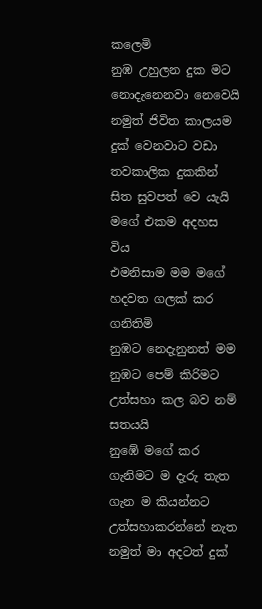කලෙමි
නුඹ උහුලන දුක මට නොදැනෙනවා නෙවෙයි
නමුත් ජිවිත කාලයම දුක් වෙනවාට වඩා තවකාලික දුකකින් සිත සුවපත් වෙ යැයි මගේ එකම අදහස විය
එමනිසාම මම මගේ හදවත ගලක් කර ගනිතිමි
නුඹට නෙදැනුනත් මම නුඹට පෙම් කිරිමට උත්සහා කල බව නම් සතයයි
නුඹේ මගේ කර ගැනිමට ම දැරු තැත ගැන ම කියන්නට උත්සහාකරන්නේ නැත
නමුත් මා අදටත් දුක්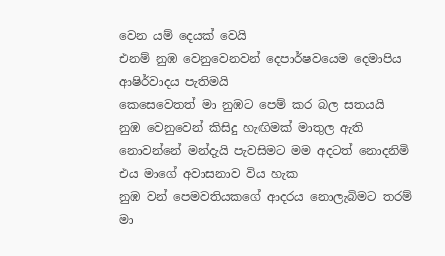වෙන යම් දෙයක් වෙයි
එනම් නුඹ වෙනුවෙනවන් දෙපාර්ෂවයෙම දෙමාපිය ආෂිර්වාදය පැතිමයි
කෙසෙවෙතත් මා නුඹට පෙම් කර බල සතයයි
නුඹ වෙනුවෙන් කිසිදු හැඟිමක් මාතුල ඇති නොවන්නේ මන්දැයි පැවසිමට මම අදටත් නොදනිමි
එය මාගේ අවාසනාව විය හැක
නුඹ වන් පෙමවතියකගේ ආදරය නොලැබිමට තරම් මා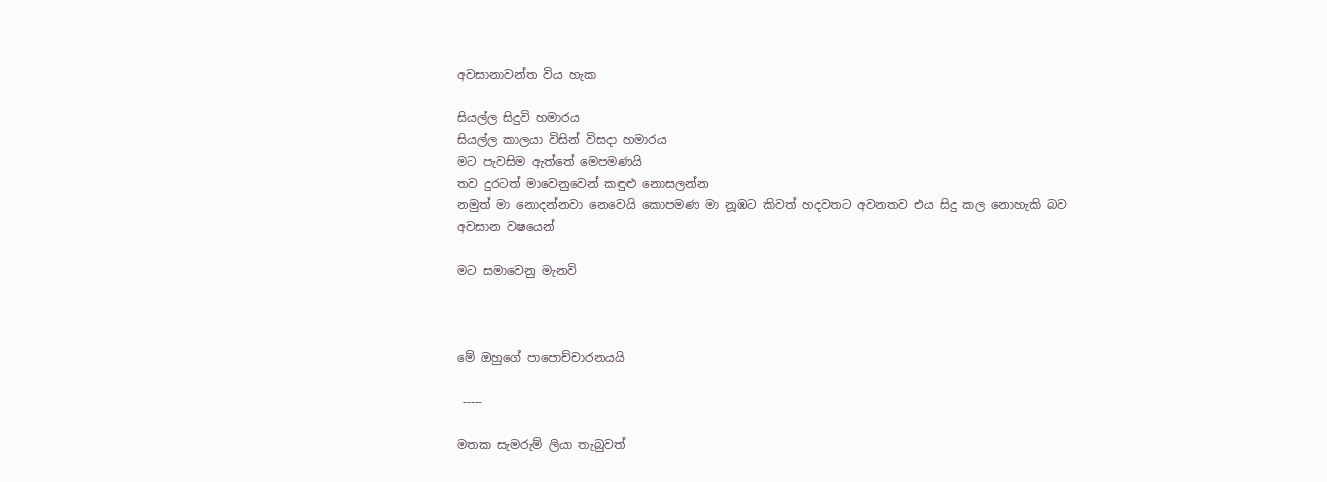අවසානාවන්ත විය හැක

සියල්ල සිදුවි හමාරය
සියල්ල කාලයා විසින් විසදා හමාරය
මට පැවසිම ඇත්තේ මෙපමණයි
තව දුරටත් මාවෙනුවෙන් කඳුළු නොසලන්න
නමුත් මා නොදන්නවා නෙවෙයි කොපමණ මා නූඹට කිවත් හදවතට අවනතව එය සිදු කල නොහැකි බව
අවසාන වෂයෙන්

මට සමාවෙනු මැනවි



මේ ඔහුගේ පාපොච්චාරනයයි

 -----

මතක සැමරුම් ලියා තැබුවත්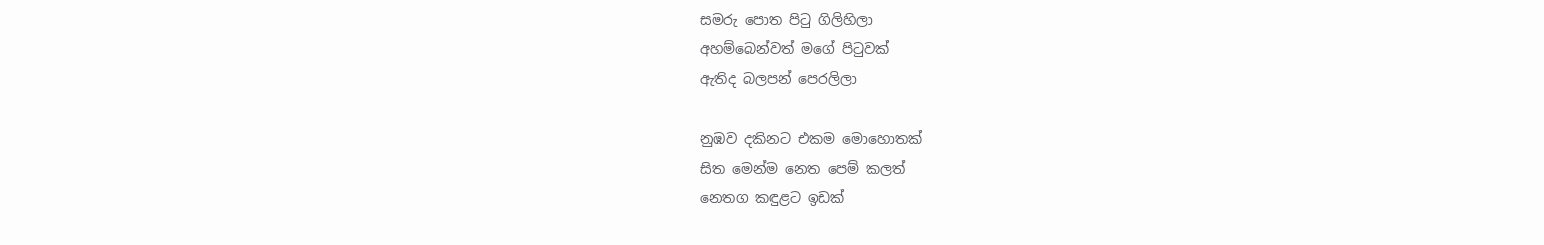සමරු පොත පිටු ගිලිහිලා
අහම්බෙන්වත් මගේ පිටුවක්
ඇතිද බලපන් පෙරලිලා

නුඹව දකිනට එකම මොහොතක්
සිත මෙන්ම නෙත පෙම් කලත්
නෙතග කඳුළට ඉඩක්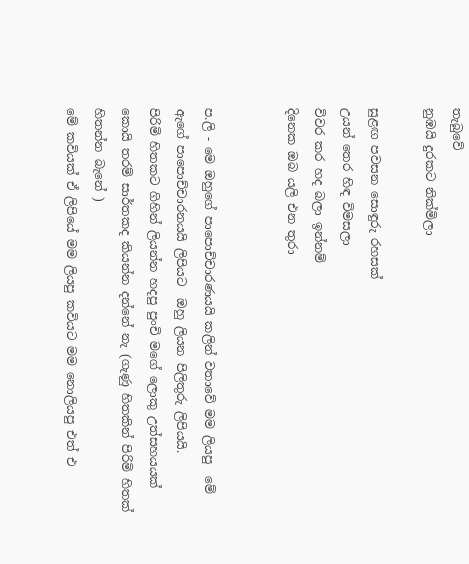තැබුවේ
නුඹයි දුරකට නික්මිලා

සුළඟ පවසන සොඳුරු රහසක්
උයන් තෙර හිඳ විමසලා
විවර කර හද බලා ඉන්නම්
දිනෙක ඔබ යලි එන තුරා


ප.ලි - මෙ ඔහුගේ පාපොච්චාරණයයි කලින් වතාවේ මම ලියපු  මේ ඇගේ පාපොච්චාරනයයි ලිපියට  ඔහු ලියන පිලිතුරු ලිපියයි.
පිරිමි හිතකට ගිහින් ලියන්න හදපු පුංචි මගේ ලොකු උත්සහයයක් කොයි තරම් සාර්තකද කියන්න දන්නේ නැ (ගැණු හිතකින් පිරිමි හිතක් හිතන්න බැනේ )
මේ කවියක් ඒ ලිපියේ මම ලියපු කවියට මම නොලියපු එත් එ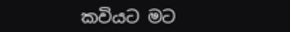කවියට මට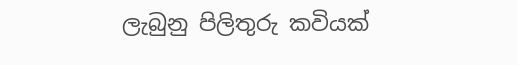ලැබුනු පිලිතුරු කවියක්